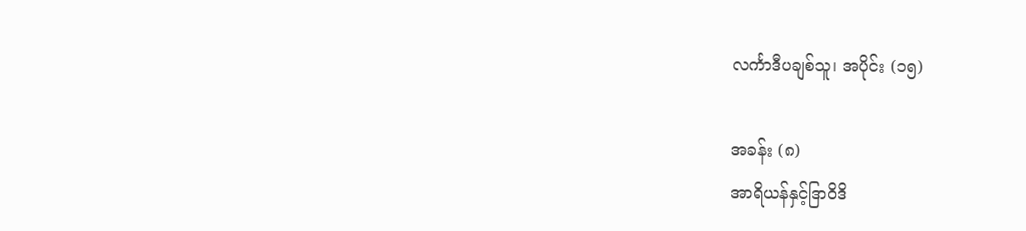လင်္ကာဒီပချစ်သူ၊ အပိုင်း (၁၅)

အခန်း (၈)
အာရိယန်နှင့်ဒြာဝိဒိ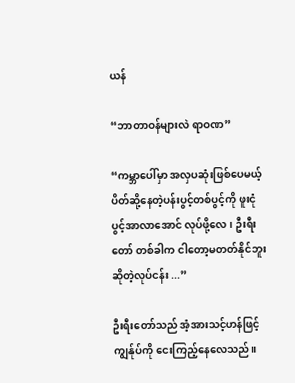ယန်

“ဘာတာဝန်များလဲ ရာဝဏ”

“ကမ္ဘာပေါ်မှာ အလှပဆုံးဖြစ်ပေမယ့် ပိတ်ဆို့နေတဲ့ပန်းပွင့်တစ်ပွင့်ကို ဖူးငုံပွင့်အာလာအောင် လုပ်ဖို့လေ၊ ဦးရီးတော် တစ်ခါက ငါတော့မတတ်နိုင်ဘူးဆိုတဲ့လုပ်ငန်း ...”

ဦးရီးတော်သည် အံ့အားသင့်ဟန်ဖြင့် ကျွန်ုပ်ကို ငေးကြည့်နေလေသည်။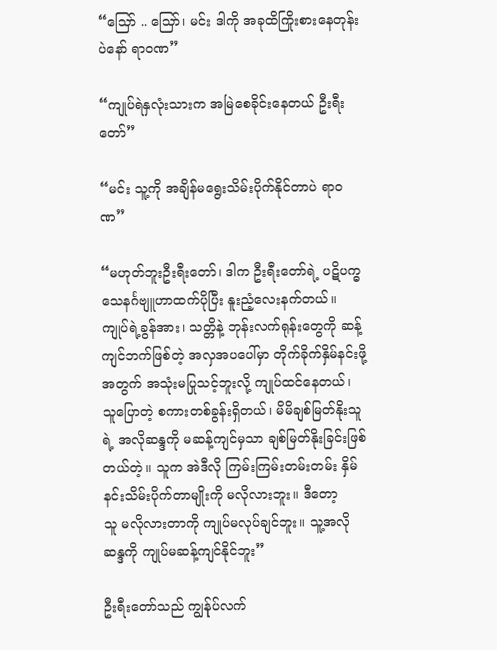“သြော် .. သြော်၊ မင်း ဒါကို အခုထိကြိုးစားနေတုန်းပဲနော် ရာဝဏ”

“ကျုပ်ရဲနှလုံးသားက အမြဲစေခိုင်းနေတယ် ဦးရီးတော်”

“မင်း သူ့ကို အချိန်မရွေးသိမ်းပိုက်နိုင်တာပဲ ရာဝဏ”

“မဟုတ်ဘူးဦးရီးတော်၊ ဒါက ဦးရီးတော်ရဲ့ ပဋိပက္ဓသေနင်္ဂဗျူဟာထက်ပိုပြီး နူးညံ့လေးနက်တယ်။ ကျုပ်ရဲ့ခွန်အား၊ သတ္တိနဲ့ ဘုန်းလက်ရုန်းတွေကို ဆန့်ကျင်ဘက်ဖြစ်တဲ့ အလှအပပေါ်မှာ တိုက်ခိုက်နှိမ်နင်းဖို့အတွက် အသုံးမပြုသင့်ဘူးလို့ ကျုပ်ထင်နေတယ်၊ သူပြောတဲ့ စကားတစ်ခွန်းရှိတယ်၊ မိမိချစ်မြတ်နိုးသူရဲ့ အလိုဆန္ဒကို မဆန့်ကျင်မှသာ ချစ်မြတ်နိုးခြင်းဖြစ်တယ်တဲ့။ သူက အဲဒီလို ကြမ်းကြမ်းတမ်းတမ်း နှိမ်နင်းသိမ်းပိုက်တာမျိုးကို မလိုလားဘူး။ ဒီတော့
သူ မလိုလားတာကို ကျုပ်မလုပ်ချင်ဘူး။ သူ့အလိုဆန္ဒကို ကျုပ်မဆန့်ကျင်နိုင်ဘူး”

ဦးရီးတော်သည် ကျွန်ုပ်လက်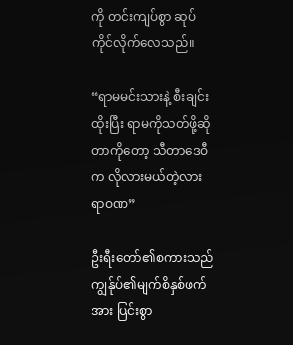ကို တင်းကျပ်စွာ ဆုပ်ကိုင်လိုက်လေသည်။

“ရာမမင်းသားနဲ့ စီးချင်းထိုးပြီး ရာမကိုသတ်ဖို့ဆိုတာကိုတော့ သီတာဒေဝီက လိုလားမယ်တဲ့လား ရာဝဏ”

ဦးရီးတော်၏စကားသည် ကျွန်ုပ်၏မျက်စိနှစ်ဖက်အား ပြင်းစွာ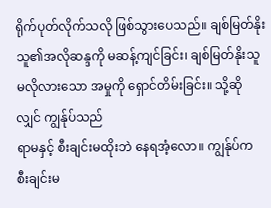ရိုက်ပုတ်လိုက်သလို ဖြစ်သွားပေသည်။ ချစ်မြတ်နိုးသူ၏အလိုဆန္ဒကို မဆန့်ကျင်ခြင်း၊ ချစ်မြတ်နိုးသူမလိုလားသော အမှုကို ရှောင်တိမ်းခြင်း။ သို့ဆိုလျှင် ကျွန်ုပ်သည်
ရာမနှင့် စီးချင်းမထိုးဘဲ နေရအံ့လော။ ကျွန်ုပ်က စီးချင်းမ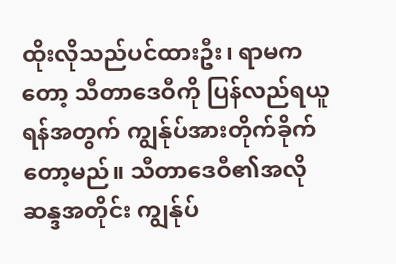ထိုးလိုသည်ပင်ထားဦး၊ ရာမကတော့ သီတာဒေဝီကို ပြန်လည်ရယူရန်အတွက် ကျွန်ုပ်အားတိုက်ခိုက်တော့မည်။ သီတာဒေဝီ၏အလိုဆန္ဒအတိုင်း ကျွန်ုပ်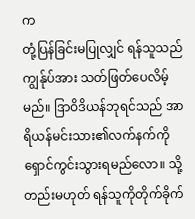က
တုံ့ပြန်ခြင်းမပြုလျှင် ရန်သူသည် ကျွန်ုပ်အား သတ်ဖြတ်ပေလိမ့်မည်။ ဒြာဝိဒိယန်ဘုရင်သည် အာရိယန်မင်းသား၏လက်နက်ကို ရှောင်ကွင်းသွားရမည်လော။ သို့တည်းမဟုတ် ရန်သူကိုတိုက်ခိုက်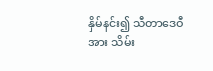နှိမ်နင်း၍ သီတာဒေဝီအား သိမ်း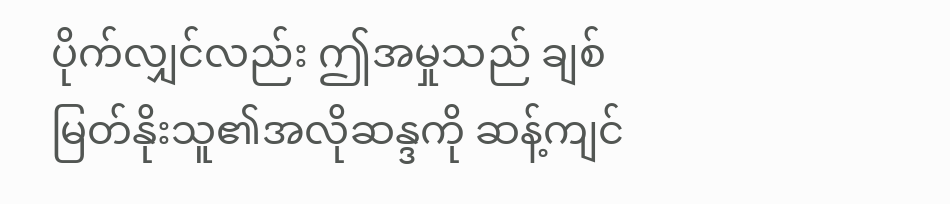ပိုက်လျှင်လည်း ဤအမှုသည် ချစ်မြတ်နိုးသူ၏အလိုဆန္ဒကို ဆန့်ကျင်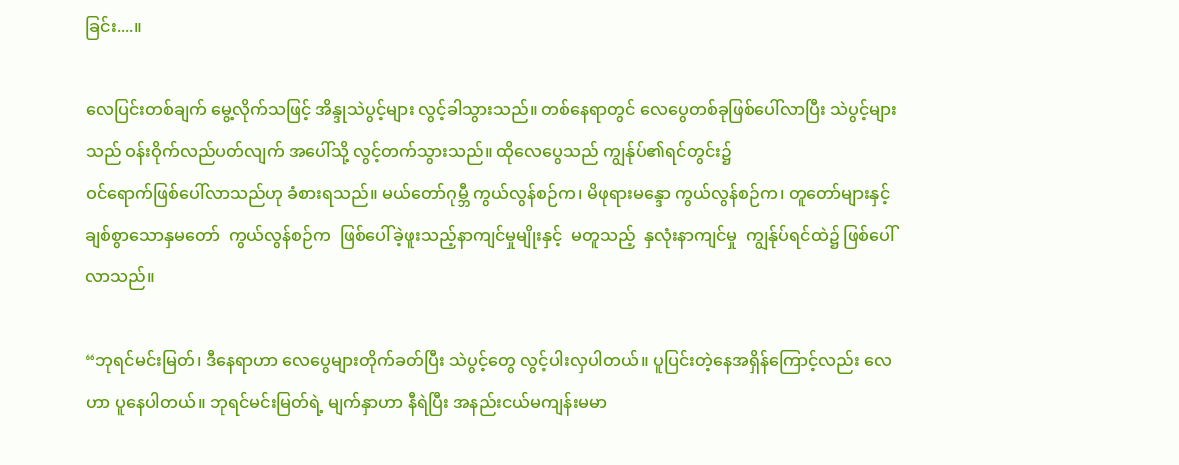ခြင်း....။

လေပြင်းတစ်ချက် မွေ့လိုက်သဖြင့် အိန္ဒုသဲပွင့်များ လွင့်ခါသွားသည်။ တစ်နေရာတွင် လေပွေတစ်ခုဖြစ်ပေါ်လာပြီး သဲပွင့်များသည် ဝန်းဝိုက်လည်ပတ်လျက် အပေါ်သို့ လွင့်တက်သွားသည်။ ထိုလေပွေသည် ကျွန်ုပ်၏ရင်တွင်း၌
ဝင်ရောက်ဖြစ်ပေါ်လာသည်ဟု ခံစားရသည်။ မယ်တော်ဂုမ္ဘီ ကွယ်လွန်စဉ်က၊ မိဖုရားမန္ဒော ကွယ်လွန်စဉ်က၊ တူတော်များနှင့် ချစ်စွာသောနှမတော်  ကွယ်လွန်စဉ်က  ဖြစ်ပေါ်ခဲ့ဖူးသည့်နာကျင်မှုမျိုးနှင့်  မတူသည့်  နှလုံးနာကျင်မှု  ကျွန်ုပ်ရင်ထဲ၌ ဖြစ်ပေါ်လာသည်။

“ဘုရင်မင်းမြတ်၊ ဒီနေရာဟာ လေပွေများတိုက်ခတ်ပြီး သဲပွင့်တွေ လွင့်ပါးလှပါတယ်။ ပူပြင်းတဲ့နေအရှိန်ကြောင့်လည်း လေဟာ ပူနေပါတယ်။ ဘုရင်မင်းမြတ်ရဲ့ မျက်နှာဟာ နီရဲပြီး အနည်းငယ်မကျန်းမမာ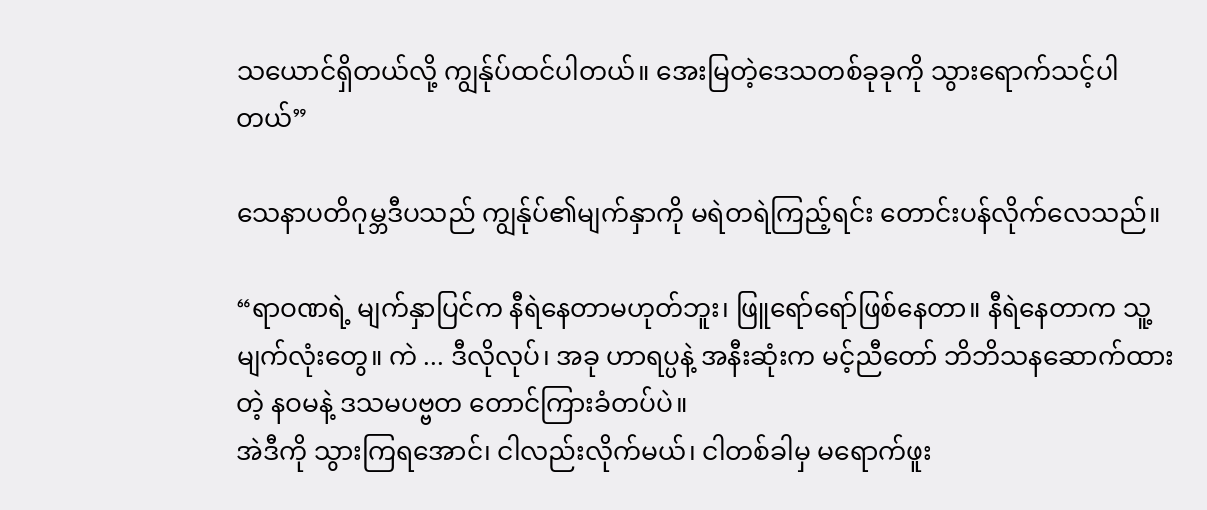သယောင်ရှိတယ်လို့ ကျွန်ုပ်ထင်ပါတယ်။ အေးမြတဲ့ဒေသတစ်ခုခုကို သွားရောက်သင့်ပါတယ်”

သေနာပတိဂုမ္ဘဒီပသည် ကျွန်ုပ်၏မျက်နှာကို မရဲတရဲကြည့်ရင်း တောင်းပန်လိုက်လေသည်။

“ရာဝဏရဲ့ မျက်နှာပြင်က နီရဲနေတာမဟုတ်ဘူး၊ ဖြူရော်ရော်ဖြစ်နေတာ။ နီရဲနေတာက သူ့မျက်လုံးတွေ။ ကဲ ... ဒီလိုလုပ်၊ အခု ဟာရပ္ပနဲ့ အနီးဆုံးက မင့်ညီတော် ဘိဘိသနဆောက်ထားတဲ့ နဝမနဲ့ ဒသမပဗ္ဗတ တောင်ကြားခံတပ်ပဲ။
အဲဒီကို သွားကြရအောင်၊ ငါလည်းလိုက်မယ်၊ ငါတစ်ခါမှ မရောက်ဖူး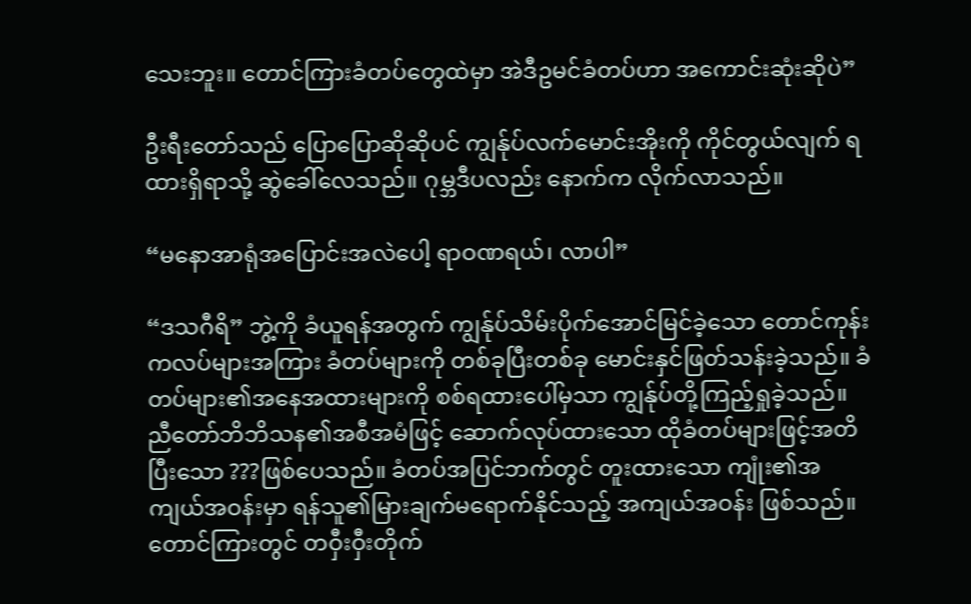သေးဘူး။ တောင်ကြားခံတပ်တွေထဲမှာ အဲဒီဥမင်ခံတပ်ဟာ အကောင်းဆုံးဆိုပဲ”

ဦးရီးတော်သည် ပြောပြောဆိုဆိုပင် ကျွန်ုပ်လက်မောင်းအိုးကို ကိုင်တွယ်လျက် ရထားရှိရာသို့ ဆွဲခေါ်လေသည်။ ဂုမ္ဘဒီပလည်း နောက်က လိုက်လာသည်။

“မနောအာရုံအပြောင်းအလဲပေါ့ ရာဝဏရယ်၊ လာပါ”

“ဒသဂီရိ” ဘွဲ့ကို ခံယူရန်အတွက် ကျွန်ုပ်သိမ်းပိုက်အောင်မြင်ခဲ့သော တောင်ကုန်းကလပ်များအကြား ခံတပ်များကို တစ်ခုပြီးတစ်ခု မောင်းနှင်ဖြတ်သန်းခဲ့သည်။ ခံတပ်များ၏အနေအထားများကို စစ်ရထားပေါ်မှသာ ကျွန်ုပ်တို့ကြည့်ရှုခဲ့သည်။ ညီတော်ဘိဘိသန၏အစီအမံဖြင့် ဆောက်လုပ်ထားသော ထိုခံတပ်များဖြင့်အတိပြီးသော ???ဖြစ်ပေသည်။ ခံတပ်အပြင်ဘက်တွင် တူးထားသော ကျုံး၏အကျယ်အဝန်းမှာ ရန်သူ၏မြားချက်မရောက်နိုင်သည့် အကျယ်အဝန်း ဖြစ်သည်။ တောင်ကြားတွင် တဝှီးဝှီးတိုက်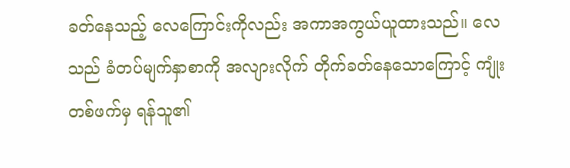ခတ်နေသည့် လေကြောင်းကိုလည်း အကာအကွယ်ယူထားသည်။ လေသည် ခံတပ်မျက်နှာစာကို အလျားလိုက် တိုက်ခတ်နေသောကြောင့် ကျုံးတစ်ဖက်မှ ရန်သူ၏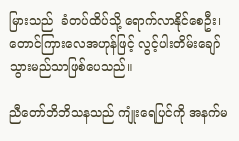မြားသည်  ခံတပ်ထိပ်သို့ ရောက်လာနိုင်စေဦး၊ တောင်ကြားလေအဟုန်ဖြင့် လွင့်ပါးတိမ်းချော်သွားမည်သာဖြစ်ပေသည်။

ညီတော်ဘိဘိသနသည် ကျုံးရေပြင်ကို အနက်မ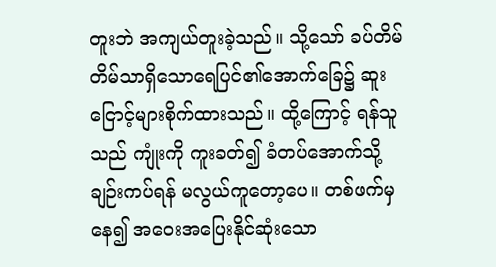တူးဘဲ အကျယ်တူးခဲ့သည်။ သို့သော် ခပ်တိမ်တိမ်သာရှိသောရေပြင်၏အောက်ခြေ၌ ဆူးငြောင့်များစိုက်ထားသည်။ ထို့ကြောင့် ရန်သူသည် ကျုံးကို ကူးခတ်၍ ခံတပ်အောက်သို့  ချဉ်းကပ်ရန် မလွယ်ကူတော့ပေ။ တစ်ဖက်မှနေ၍ အဝေးအပြေးနိုင်ဆုံးသော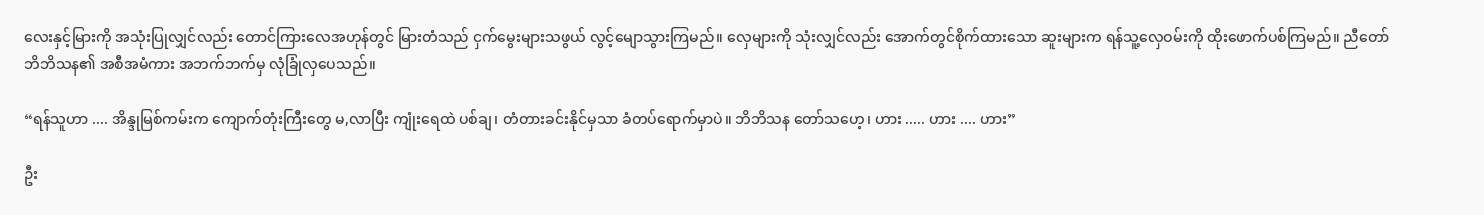လေးနှင့်မြားကို အသုံးပြုလျှင်လည်း တောင်ကြားလေအဟုန်တွင် မြားတံသည် ငှက်မွေးများသဖွယ် လွင့်မျောသွားကြမည်။ လှေများကို သုံးလျှင်လည်း အောက်တွင်စိုက်ထားသော ဆူးများက ရန်သူ့လှေဝမ်းကို ထိုးဖောက်ပစ်ကြမည်။ ညီတော်ဘိဘိသန၏ အစီအမံကား အဘက်ဘက်မှ လုံခြုံလှပေသည်။

“ရန်သူဟာ .... အိန္ဒုမြစ်ကမ်းက ကျောက်တုံးကြီးတွေ မ,လာပြီး ကျုံးရေထဲ ပစ်ချ၊ တံတားခင်းနိုင်မှသာ ခံတပ်ရောက်မှာပဲ။ ဘိဘိသန တော်သဟေ့၊ ဟား ..... ဟား .... ဟား”

ဦး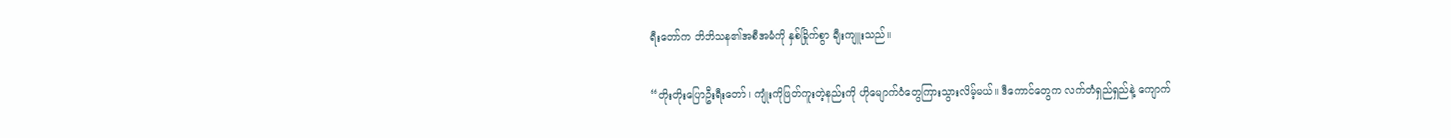ရီးတော်က ဘိဘိသန၏အစီအမံကို နှစ်ခြိုက်စွာ ချီးကျူးသည်။

“တိုးတိုးပြောဦးရီးတော်၊ ကျုံးကိုဖြတ်ကူးတဲ့နည်းကို ဟိုမျောက်ဝံတွေကြားသွားလိမ့်မယ်။ ဒီကောင်တွေက လက်တံရှည်ရှည်နဲ့ ကျောက်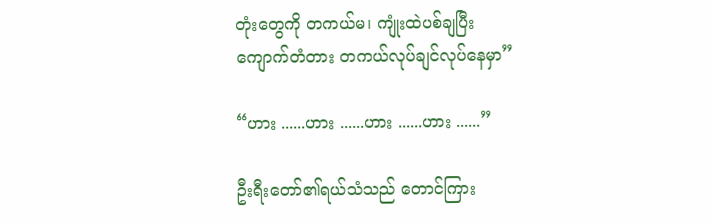တုံးတွေကို တကယ်မ၊ ကျုံးထဲပစ်ချပြီး ကျောက်တံတား တကယ်လုပ်ချင်လုပ်နေမှာ”

“ဟား ......ဟား ......ဟား ......ဟား ......”

ဦးရီးတော်၏ရယ်သံသည် တောင်ကြား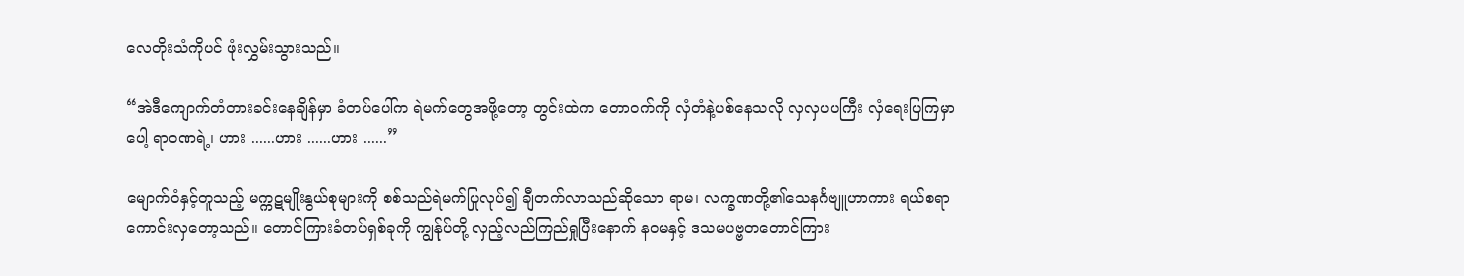လေတိုးသံကိုပင် ဖုံးလွှမ်းသွားသည်။

“အဲဒီကျောက်တံတားခင်းနေချိန်မှာ ခံတပ်ပေါ်က ရဲမက်တွေအဖို့တော့ တွင်းထဲက တောဝက်ကို လှံတံနဲ့ပစ်နေသလို လှလှပပကြီး လှံရေးပြကြမှာပေါ့ ရာဝဏရဲ့၊ ဟား ......ဟား ......ဟား ......”

မျောက်ဝံနှင့်တူသည့် မက္ကဋမျိုးနွယ်စုများကို စစ်သည်ရဲမက်ပြုလုပ်၍ ချီတက်လာသည်ဆိုသော ရာမ၊ လက္ခဏတို့၏သေနင်္ဂဗျူဟာကား ရယ်စရာကောင်းလှတော့သည်။ တောင်ကြားခံတပ်ရှစ်ခုကို ကျွန်ုပ်တို့ လှည့်လည်ကြည်ရှုပြီးနောက် နဝမနှင့် ဒသမပဗ္ဗတတောင်ကြား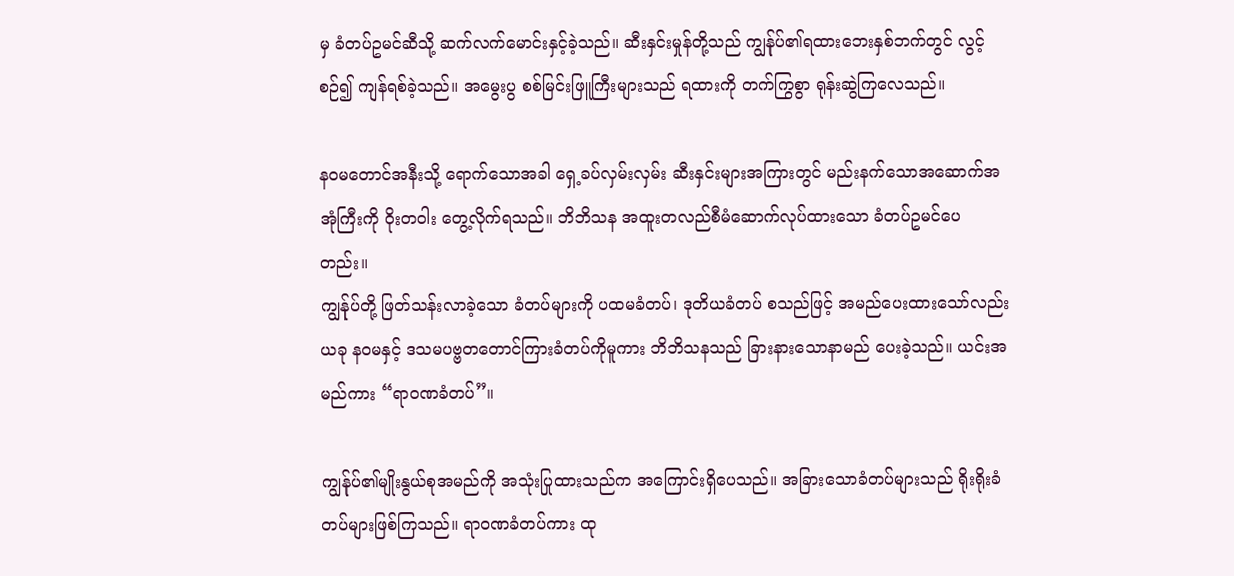မှ ခံတပ်ဥမင်ဆီသို့ ဆက်လက်မောင်းနှင့်ခဲ့သည်။ ဆီးနှင်းမှုန်တို့သည် ကျွန်ုပ်၏ရထားဘေးနှစ်ဘက်တွင် လွင့်စဉ်၍ ကျန်ရစ်ခဲ့သည်။ အမွေးပွ စစ်မြင်းဖြူကြီးများသည် ရထားကို တက်ကြွစွာ ရုန်းဆွဲကြလေသည်။

နဝမတောင်အနီးသို့ ရောက်သောအခါ ရှေ့ခပ်လှမ်းလှမ်း ဆီးနှင်းများအကြားတွင် မည်းနက်သောအဆောက်အအုံကြီးကို ဝိုးတဝါး တွေ့လိုက်ရသည်။ ဘိဘိသန အထူးတလည်စီမံဆောက်လုပ်ထားသော ခံတပ်ဥမင်ပေတည်း။
ကျွန်ုပ်တို့ ဖြတ်သန်းလာခဲ့သော ခံတပ်များကို ပထမခံတပ်၊ ဒုတိယခံတပ် စသည်ဖြင့် အမည်ပေးထားသော်လည်း ယခု နဝမနှင့် ဒသမပဗ္ဗတတောင်ကြားခံတပ်ကိုမူကား ဘိဘိသနသည် ခြားနားသောနာမည် ပေးခဲ့သည်။ ယင်းအမည်ကား “ရာဝဏခံတပ်”။

ကျွန်ုပ်၏မျိုးနွယ်စုအမည်ကို အသုံးပြုထားသည်က အကြောင်းရှိပေသည်။ အခြားသောခံတပ်များသည် ရိုးရိုးခံတပ်များဖြစ်ကြသည်။ ရာဝဏခံတပ်ကား ထု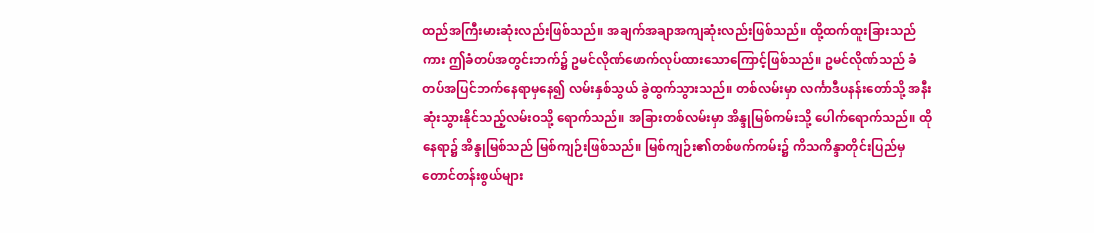ထည်အကြီးမားဆုံးလည်းဖြစ်သည်။ အချက်အချာအကျဆုံးလည်းဖြစ်သည်။ ထို့ထက်ထူးခြားသည်ကား ဤခံတပ်အတွင်းဘက်၌ ဥမင်လိုဏ်ဖောက်လုပ်ထားသောကြောင့်ဖြစ်သည်။ ဥမင်လိုဏ်သည် ခံတပ်အပြင်ဘက်နေရာမှနေ၍ လမ်းနှစ်သွယ် ခွဲထွက်သွားသည်။ တစ်လမ်းမှာ လင်္ကာဒီပနန်းတော်သို့ အနီးဆုံးသွားနိုင်သည့်လမ်းဝသို့ ရောက်သည်။ အခြားတစ်လမ်းမှာ အိန္ဒုမြစ်ကမ်းသို့ ပေါက်ရောက်သည်။ ထိုနေရာ၌ အိန္ဒုမြစ်သည် မြစ်ကျဉ်းဖြစ်သည်။ မြစ်ကျဉ်း၏တစ်ဖက်ကမ်း၌ ကိသကိန္ဒာတိုင်းပြည်မှ  တောင်တန်းစွယ်များ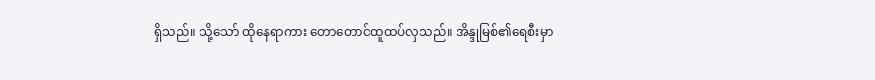ရှိသည်။ သို့သော် ထိုနေရာကား တောတောင်ထူထပ်လှသည်။ အိန္ဒုမြစ်၏ရေစီးမှာ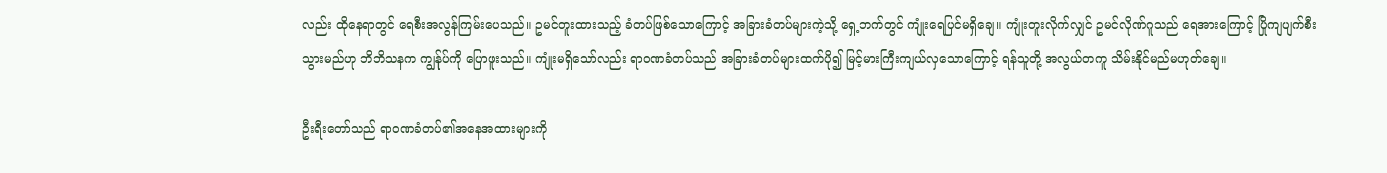လည်း ထိုနေရာတွင် ရေစီးအလွန်ကြမ်းပေသည်။ ဥမင်တူးထားသည့် ခံတပ်ဖြစ်သောကြောင့် အခြားခံတပ်များကဲ့သို့ ရှေ့ဘက်တွင် ကျုံးရေပြင်မရှိချေ။ ကျုံးတူးလိုက်လျှင် ဥမင်လိုဏ်ဂူသည် ရေအားကြောင့် ပြိုကျပျက်စီးသွားမည်ဟု ဘိဘိသနက ကျွန်ုပ်ကို ပြောဖူးသည်။ ကျုံးမရှိသော်လည်း ရာဝဏခံတပ်သည် အခြားခံတပ်များထက်ပို၍ မြင့်မားကြီးကျယ်လှသောကြောင့် ရန်သူတို့ အလွယ်တကူ သိမ်းနိုင်မည်မဟုတ်ချေ။

ဦးရီးတော်သည် ရာဝဏခံတပ်၏အနေအထားများကို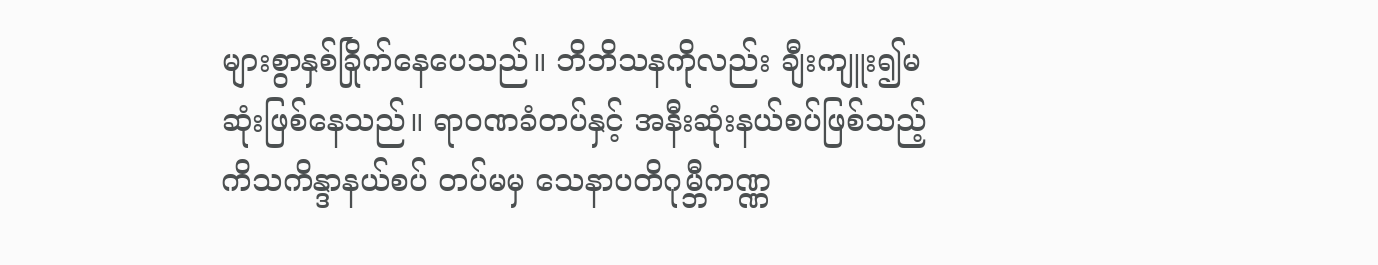များစွာနှစ်ခြိုက်နေပေသည်။ ဘိဘိသနကိုလည်း ချီးကျူး၍မဆုံးဖြစ်နေသည်။ ရာဝဏခံတပ်နှင့် အနီးဆုံးနယ်စပ်ဖြစ်သည့် ကိသကိန္ဒာနယ်စပ် တပ်မမှ သေနာပတိဂုမ္ဘီကဏ္ဏ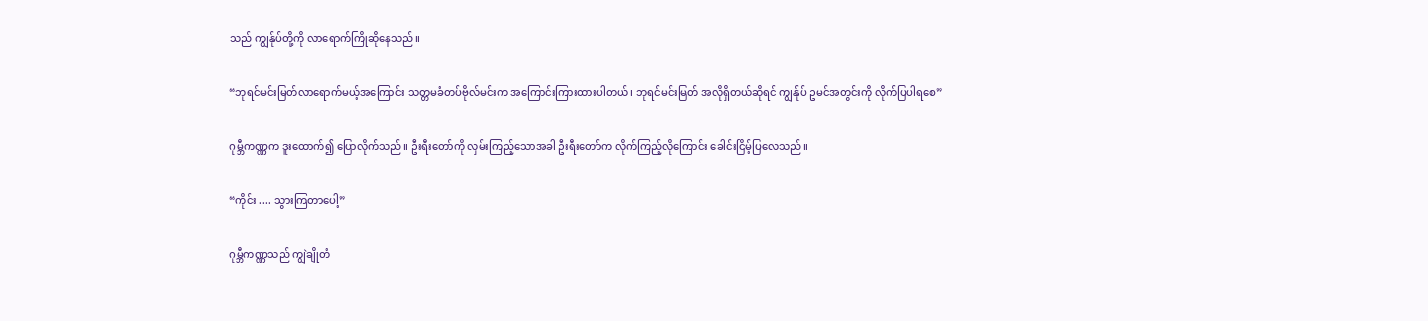သည် ကျွန်ုပ်တို့ကို လာရောက်ကြိုဆိုနေသည်။

“ဘုရင်မင်းမြတ်လာရောက်မယ့်အကြောင်း သတ္တမခံတပ်ဗိုလ်မင်းက အကြောင်းကြားထားပါတယ်၊ ဘုရင်မင်းမြတ် အလိုရှိတယ်ဆိုရင် ကျွန်ုပ် ဥမင်အတွင်းကို လိုက်ပြပါရစေ”

ဂုမ္ဘီကဏ္ဏက ဒူးထောက်၍ ပြောလိုက်သည်။ ဦးရီးတော်ကို လှမ်းကြည့်သောအခါ ဦးရီးတော်က လိုက်ကြည့်လိုကြောင်း ခေါင်းငြိမ့်ပြလေသည်။

“ကိုင်း .... သွားကြတာပေါ့”

ဂုမ္ဘီကဏ္ဏသည် ကျွဲချိုတံ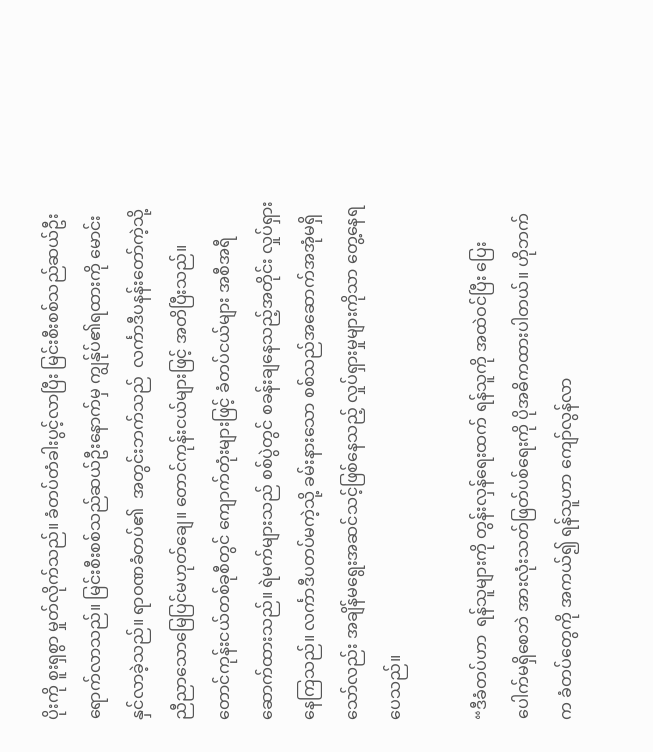ပိုးကို စူးရှစွာ မှုတ်လိုက်သည်။ ခံတပ်တံခါးပွင့်လာပြီး မြင်းစီးစစ်သည်ဆယ်ဦး ရောက်လာသည်။ မြင်းစီးစစ်သည်ဆယ်ဦးနောက်မှ ကျွန်ုပ်၏ရထားကို မောင်းနှင်လာခဲ့သည်။ ရာဝဏခံတပ်၏  အတွင်းဘက်သည်  လင်္ကာဒီပနန်းတော်ကဲ့သို့ ညီညာသောမြေပြင်မဟုတ်ချေ။ တောင်ကုန်းငယ်များဖြင့် အတိပြီးသည်။ တောင်ကုန်းငယ်တစ်ခုစီတွင် ကျောက်တုံးများဖြင့် ခံတပ်ငယ်များ အစီအရီ ဆောက်ထားသည်။ ရဲမက်များသည် စစ်ပွဲတွင် စခန်းချနေသည့်အတိုင်း လှုပ်ရှားနေကြသည်။ လင်္ကာဒီပတပ်မကဲ့သို့ ခမ်းနားသော စစ်သည်အဆောက်အအုံမရှိသော်လည်း အချိန်မရွေးအဆင်သင့်ဖြစ်နေသည့် လှုပ်ရှားမှုများကိုသာ တွေ့နေရပေသည်။

“ဒီခံတပ်ဟာ  ရန်သူများကို တွန်းလှန်ရေးထက် ရန်သူကို အထဲဝင်ပြီး ပြေးပေါက်မရှိစေဘဲ အားလုံးသတ်ဖြတ်ပစ်ရေးကို ပိုအဓိကထားပါတယ်။ ဟိုဘက်က ခံတပ်တွေကို အကယ်၍ ရန်သူဟာ ကျော်လွန်လာ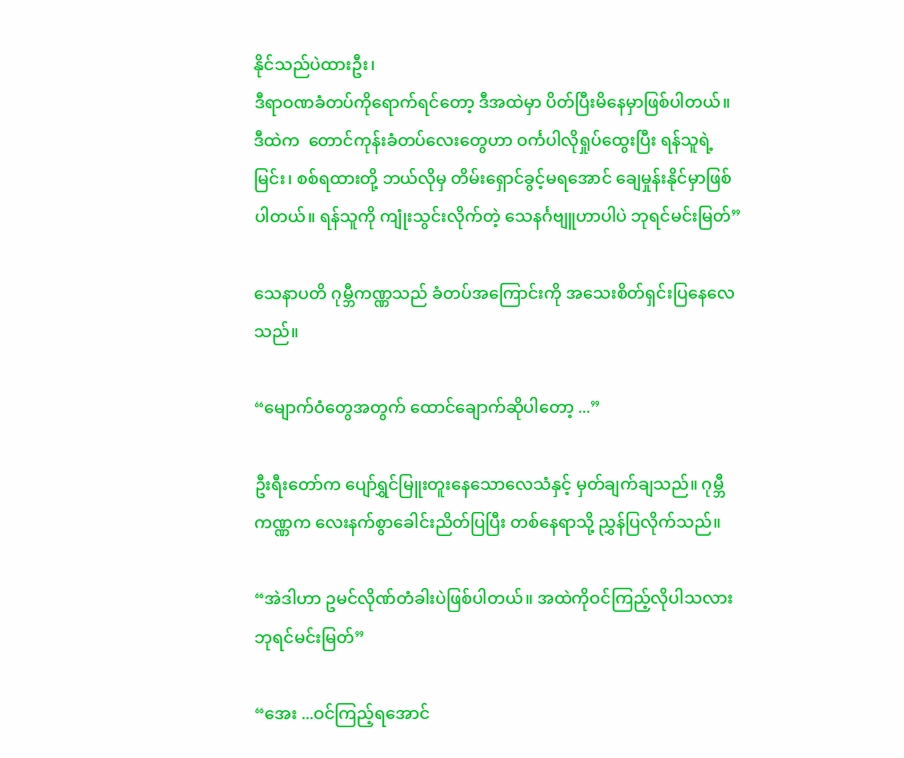နိုင်သည်ပဲထားဦး၊
ဒီရာဝဏခံတပ်ကိုရောက်ရင်တော့ ဒီအထဲမှာ ပိတ်ပြီးမိနေမှာဖြစ်ပါတယ်။ ဒီထဲက  တောင်ကုန်းခံတပ်လေးတွေဟာ ဝင်္ကပါလိုရှုပ်ထွေးပြီး ရန်သူရဲ့မြင်း၊ စစ်ရထားတို့ ဘယ်လိုမှ တိမ်းရှောင်ခွင့်မရအောင် ချေမှုန်းနိုင်မှာဖြစ်ပါတယ်။ ရန်သူကို ကျုံးသွင်းလိုက်တဲ့ သေနင်္ဂဗျူဟာပါပဲ ဘုရင်မင်းမြတ်”

သေနာပတိ ဂုမ္ဘီကဏ္ဏသည် ခံတပ်အကြောင်းကို အသေးစိတ်ရှင်းပြနေလေသည်။

“မျောက်ဝံတွေအတွက် ထောင်ချောက်ဆိုပါတော့ ...”

ဦးရီးတော်က ပျော်ရွှင်မြူးတူးနေသောလေသံနှင့် မှတ်ချက်ချသည်။ ဂုမ္ဘီကဏ္ဏက လေးနက်စွာခေါင်းညိတ်ပြပြီး တစ်နေရာသို့ ညွှန်ပြလိုက်သည်။

“အဲဒါဟာ ဥမင်လိုဏ်တံခါးပဲဖြစ်ပါတယ်။ အထဲကိုဝင်ကြည့်လိုပါသလား ဘုရင်မင်းမြတ်”

“အေး ...ဝင်ကြည့်ရအောင်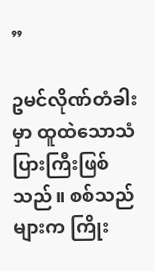”

ဥမင်လိုဏ်တံခါးမှာ ထူထဲသောသံပြားကြီးဖြစ်သည်။ စစ်သည်များက ကြိုး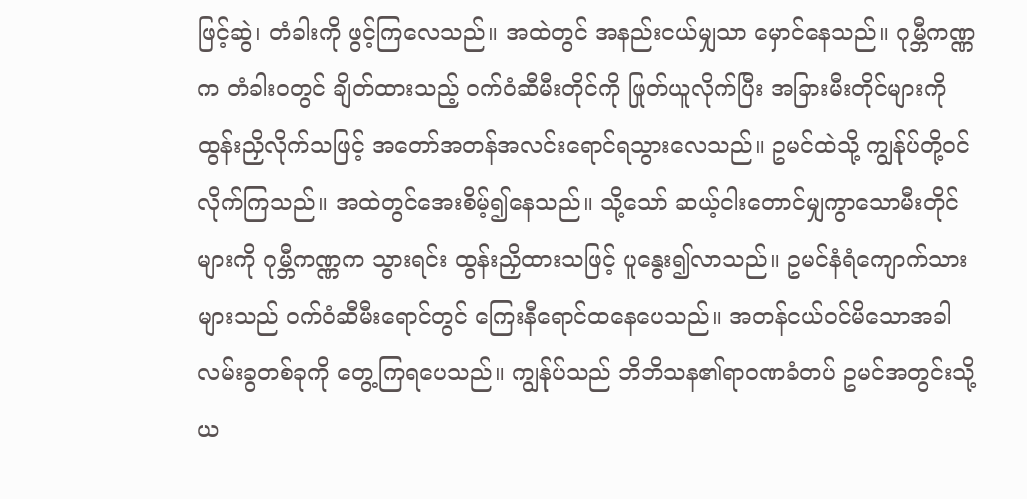ဖြင့်ဆွဲ၊ တံခါးကို ဖွင့်ကြလေသည်။ အထဲတွင် အနည်းငယ်မျှသာ မှောင်နေသည်။ ဂုမ္ဘီကဏ္ဏက တံခါးဝတွင် ချိတ်ထားသည့် ဝက်ဝံဆီမီးတိုင်ကို ဖြုတ်ယူလိုက်ပြီး အခြားမီးတိုင်များကို ထွန်းညှိလိုက်သဖြင့် အတော်အတန်အလင်းရောင်ရသွားလေသည်။ ဥမင်ထဲသို့ ကျွန်ုပ်တို့ဝင်လိုက်ကြသည်။ အထဲတွင်အေးစိမ့်၍နေသည်။ သို့သော် ဆယ့်ငါးတောင်မျှကွာသောမီးတိုင်များကို ဂုမ္ဘီကဏ္ဏက သွားရင်း ထွန်းညှိထားသဖြင့် ပူနွေး၍လာသည်။ ဥမင်နံရံကျောက်သားများသည် ဝက်ဝံဆီမီးရောင်တွင် ကြေးနီရောင်ထနေပေသည်။ အတန်ငယ်ဝင်မိသောအခါ လမ်းခွတစ်ခုကို တွေ့ကြရပေသည်။ ကျွန်ုပ်သည် ဘိဘိသန၏ရာဝဏခံတပ် ဥမင်အတွင်းသို့ ယ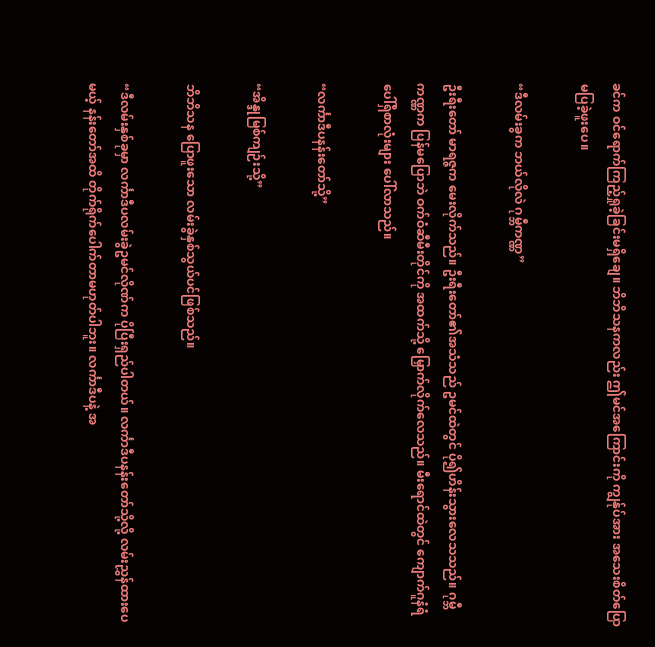ခင်က ဝင်ရောက်ကြည့်ရှုခဲ့ခြင်းမရှိချေ။ ဘိဘိသနကလည်း ဤမင်အကြောင်းကို ကျွန်ုပ်အား အသေးစိတ်ပြောမပြခဲ့ဖူးပေ။

“ဒီလမ်းခွက ဘယ်လိုလဲ ဂုမ္ဘီကဏ္ဏ”

ဦးရီးတော် မာရဇ္ဇက မေးလိုက်သည်။ ဦးရီးတော်၏အသံသည် ဥမင်ထဲတွင် ပို၍ဟိန်းသွားလေသသည်။ ဂုမ္ဘီကဏ္ဏက ပြန်မပြောဘဲ ဝက်ဝံဆီမီးတိုင်ကို အထက်သို့ မြှောက်လိုက်လေသည်။ မီးရောင်ထဲတွင် ကျောက်ဂူနံရံပေါ်ရှိစာလုံးများ ပေါ်လာသည်။

“လင်္ကာဒီပနန်းတော်သို့”

“အိန္ဒုမြစ်ကျဉ်းသို့”

ဘိဘိသန ပြောဖူးသော လမ်းခွဲနှစ်သွယ်ပင်ဖြစ်သည်။

“ဒီလမ်းနှစ်ခုမှာ လင်္ကာဒီပလမ်းခွဲဥမင်လိုဏ်က ပိုပြီးရှည်ပါတယ်။ လင်္ကာဒီပနန်းတော်သို့လို့ လမ်းညွှန်ထားပေမယ့် နန်းတော်အထိ တိုက်ရိုက်ပေါက်တာမဟုတ်ပါဘူး။ လင်္ကာဒီပနဲ့ အ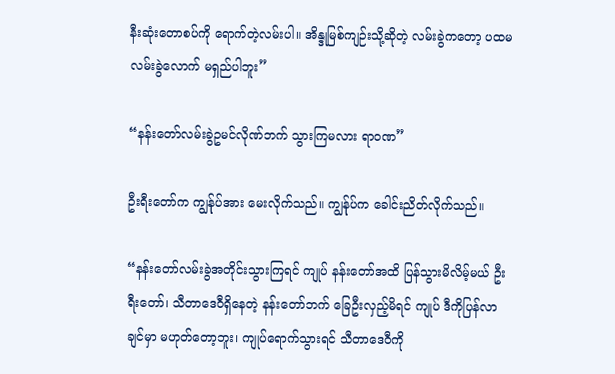နီးဆုံးတောစပ်ကို ရောက်တဲ့လမ်းပါ။ အိန္ဒုမြစ်ကျဉ်းသို့ဆိုတဲ့ လမ်းခွဲကတော့ ပထမလမ်းခွဲလောက် မရှည်ပါဘူး”

“နန်းတော်လမ်းခွဲဥမင်လိုဏ်ဘက် သွားကြမလား ရာဝဏ”

ဦးရီးတော်က ကျွန်ုပ်အား မေးလိုက်သည်။ ကျွန်ုပ်က ခေါင်းညိတ်လိုက်သည်။

“နန်းတော်လမ်းခွဲအတိုင်းသွားကြရင် ကျုပ် နန်းတော်အထိ ပြန်သွားမိလိမ့်မယ် ဦးရီးတော်၊ သီတာဒေဝီရှိနေတဲ့ နန်းတော်ဘက် ခြေဦးလှည့်မိရင် ကျုပ် ဒီကိုပြန်လာချင်မှာ မဟုတ်တော့ဘူး၊ ကျုပ်ရောက်သွားရင် သီတာဒေဝီကို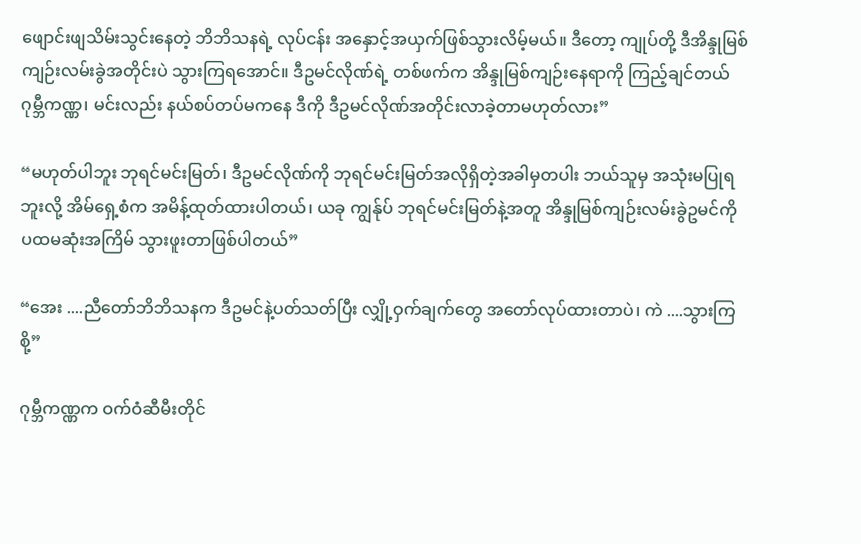ဖျောင်းဖျသိမ်းသွင်းနေတဲ့ ဘိဘိသနရဲ့ လုပ်ငန်း အနှောင့်အယှက်ဖြစ်သွားလိမ့်မယ်။ ဒီတော့ ကျုပ်တို့ ဒီအိန္ဒုမြစ်ကျဉ်းလမ်းခွဲအတိုင်းပဲ သွားကြရအောင်။ ဒီဥမင်လိုဏ်ရဲ့ တစ်ဖက်က အိန္ဒုမြစ်ကျဉ်းနေရာကို ကြည့်ချင်တယ် ဂုမ္ဘီကဏ္ဏ၊ မင်းလည်း နယ်စပ်တပ်မကနေ ဒီကို ဒီဥမင်လိုဏ်အတိုင်းလာခဲ့တာမဟုတ်လား”

“မဟုတ်ပါဘူး ဘုရင်မင်းမြတ်၊ ဒီဥမင်လိုဏ်ကို ဘုရင်မင်းမြတ်အလိုရှိတဲ့အခါမှတပါး ဘယ်သူမှ အသုံးမပြုရဘူးလို့ အိမ်ရှေ့စံက အမိန့်ထုတ်ထားပါတယ်၊ ယခု ကျွန်ုပ် ဘုရင်မင်းမြတ်နဲ့အတူ အိန္ဒုမြစ်ကျဉ်းလမ်းခွဲဥမင်ကို
ပထမဆုံးအကြိမ် သွားဖူးတာဖြစ်ပါတယ်”

“အေး ....ညီတော်ဘိဘိသနက ဒီဥမင်နဲ့ပတ်သတ်ပြီး လျှို့ဝှက်ချက်တွေ အတော်လုပ်ထားတာပဲ၊ ကဲ ....သွားကြစို့”

ဂုမ္ဘီကဏ္ဏက ဝက်ဝံဆီမီးတိုင်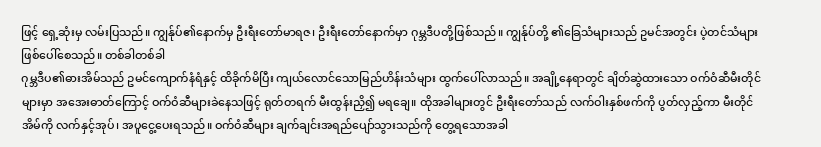ဖြင့် ရှေ့ဆုံးမှ လမ်းပြသည်။ ကျွန်ုပ်၏နောက်မှ ဦးရီးတော်မာရဇ၊ ဦးရီးတော်နောက်မှာ ဂုမ္ဘဒီပတို့ဖြစ်သည်။ ကျွန်ုပ်တို့ ၏ခြေသံများသည် ဥမင်အတွင်း ပဲ့တင်သံများ ဖြစ်ပေါ်စေသည်။ တစ်ခါတစ်ခါ
ဂုမ္ဘဒီပ၏ဓားအိမ်သည် ဥမင်ကျောက်နံရံနှင့် ထိခိုက်မိပြီး ကျယ်လောင်သောမြည်ဟိန်းသံများ ထွက်ပေါ်လာသည်။ အချို့နေရာတွင် ချိတ်ဆွဲထားသော ဝက်ဝံဆီမီးတိုင်များမှာ အအေးဓာတ်ကြောင့် ဝက်ဝံဆီများခဲနေသဖြင့် ရုတ်တရက် မီးထွန်းညှိ၍ မရချေ။ ထိုအခါများတွင် ဦးရီးတော်သည် လက်ဝါးနှစ်ဖက်ကို ပွတ်လှည့်ကာ မီးတိုင်အိမ်ကို လက်နှင့်အုပ်၊ အပူငွေ့ပေးရသည်။ ဝက်ဝံဆီများ ချက်ချင်းအရည်ပျော်သွားသည်ကို တွေ့ရသောအခါ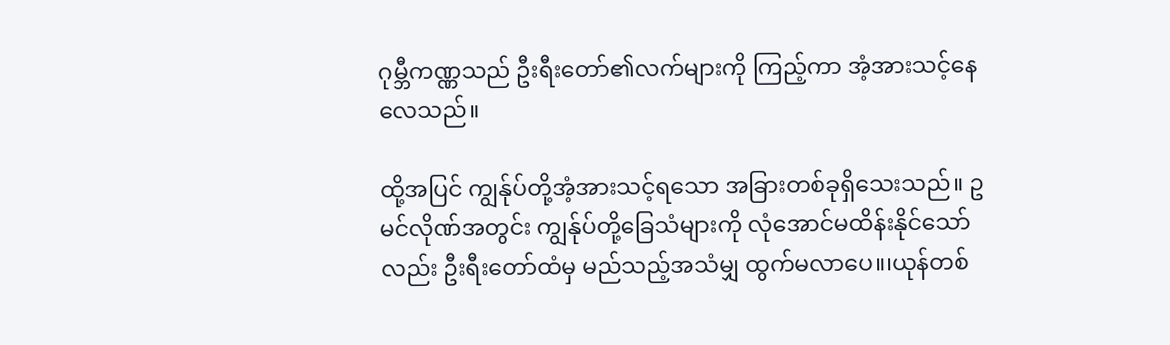ဂုမ္ဘီကဏ္ဏသည် ဦးရီးတော်၏လက်များကို ကြည့်ကာ အံ့အားသင့်နေလေသည်။

ထို့အပြင် ကျွန်ုပ်တို့အံ့အားသင့်ရသော အခြားတစ်ခုရှိသေးသည်။ ဥမင်လိုဏ်အတွင်း ကျွန်ုပ်တို့ခြေသံများကို လုံအောင်မထိန်းနိုင်သော်လည်း ဦးရီးတော်ထံမှ မည်သည့်အသံမျှ ထွက်မလာပေ။၊ယုန်တစ်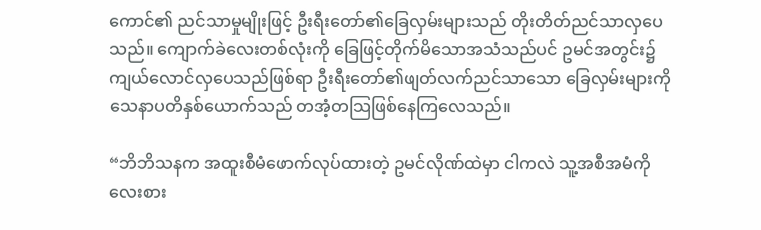ကောင်၏ ညင်သာမှုမျိုးဖြင့် ဦးရီးတော်၏ခြေလှမ်းများသည် တိုးတိတ်ညင်သာလှပေသည်။ ကျောက်ခဲလေးတစ်လုံးကို ခြေဖြင့်တိုက်မိသောအသံသည်ပင် ဥမင်အတွင်း၌  ကျယ်လောင်လှပေသည်ဖြစ်ရာ ဦးရီးတော်၏ဖျတ်လက်ညင်သာသော ခြေလှမ်းများကို သေနာပတိနှစ်ယောက်သည် တအံ့တသြဖြစ်နေကြလေသည်။

“ဘိဘိသနက အထူးစီမံဖောက်လုပ်ထားတဲ့ ဥမင်လိုဏ်ထဲမှာ ငါကလဲ သူ့အစီအမံကို လေးစား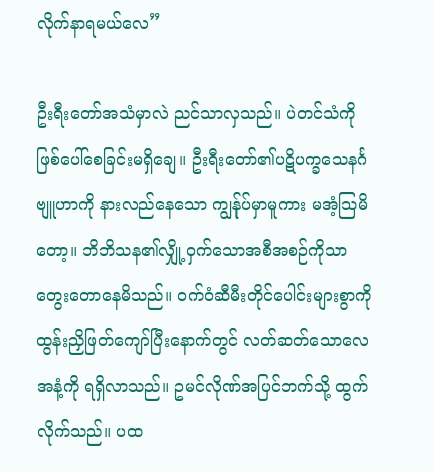လိုက်နာရမယ်လေ”

ဦးရီးတော်အသံမှာလဲ ညင်သာလှသည်။ ပဲတင်သံကို ဖြစ်ပေါ်စေခြင်းမရှိချေ။ ဦးရီးတော်၏ပဋိပက္ခသေနင်္ဂဗျူဟာကို နားလည်နေသော ကျွန်ုပ်မှာမူကား မအံ့သြမိတော့။ ဘိဘိသန၏လျှို့ဝှက်သောအစီအစဉ်ကိုသာ တွေးတောနေမိသည်။ ဝက်ဝံဆီမီးတိုင်ပေါင်းများစွာကို ထွန်းညှိဖြတ်ကျော်ပြီးနောက်တွင် လတ်ဆတ်သောလေအနံ့ကို ရရှိလာသည်။ ဥမင်လိုဏ်အပြင်ဘက်သို့ ထွက်လိုက်သည်။ ပထ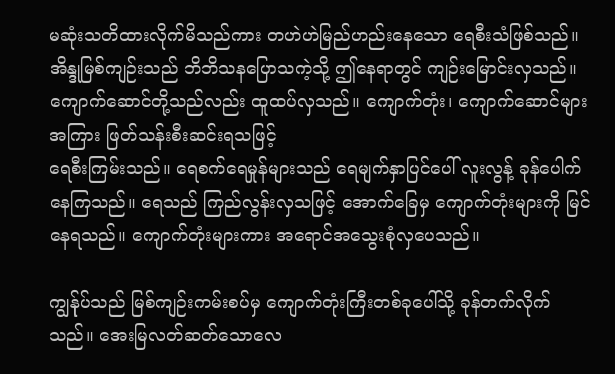မဆုံးသတိထားလိုက်မိသည်ကား တဟဲဟဲမြည်ဟည်းနေသော ရေစီးသံဖြစ်သည်။ အိန္ဒုမြစ်ကျဉ်းသည် ဘိဘိသနပြောသကဲ့သို့ ဤနေရာတွင် ကျဉ်းမြောင်းလှသည်။ ကျောက်ဆောင်တို့သည်လည်း ထူထပ်လှသည်။ ကျောက်တုံး၊ ကျောက်ဆောင်များအကြား ဖြတ်သန်းစီးဆင်းရသဖြင့်
ရေစီးကြမ်းသည်။ ရေစက်ရေမှုန်များသည် ရေမျက်နှာပြင်ပေါ် လူးလွန့် ခုန်ပေါက်နေကြသည်။ ရေသည် ကြည်လွန်းလှသဖြင့် အောက်ခြေမှ ကျောက်တုံးများကို မြင်နေရသည်။ ကျောက်တုံးများကား အရောင်အသွေးစုံလှပေသည်။

ကျွန်ုပ်သည် မြစ်ကျဉ်းကမ်းစပ်မှ ကျောက်တုံးကြီးတစ်ခုပေါ်သို့ ခုန်တက်လိုက်သည်။ အေးမြလတ်ဆတ်သောလေ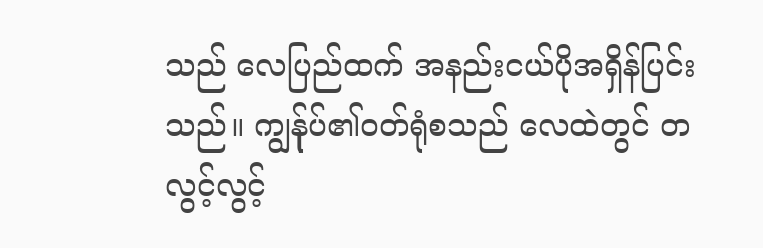သည် လေပြည်ထက် အနည်းငယ်ပိုအရှိန်ပြင်းသည်။ ကျွန်ုပ်၏ဝတ်ရုံစသည် လေထဲတွင် တလွင့်လွင့်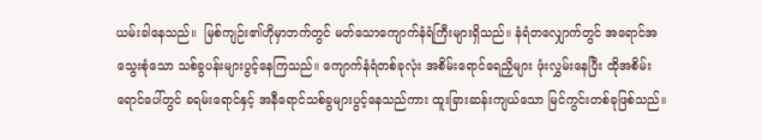ယမ်းခါနေသည်။  မြစ်ကျဉ်း၏ဟိုမှာဘက်တွင် မတ်သောကျောက်နံရံကြီးများရှိသည်။ နံရံတလျှောက်တွင် အရောင်အသွေးစုံသော သစ်ခွပန်းများပွင့်နေကြသည်။ ကျောက်နံရံတစ်ခုလုံး အစိမ်းရောင်ရေညှိများ ဖုံးလွှမ်းနေပြီး ထိုအစိမ်းရောင်ပေါ်တွင် ခရမ်းရောင်နှင့် အနီရောင်သစ်ခွများပွင့်နေသည်ကား ထူးခြားဆန်းကျယ်သော မြင်ကွင်းတစ်ခုဖြစ်သည်။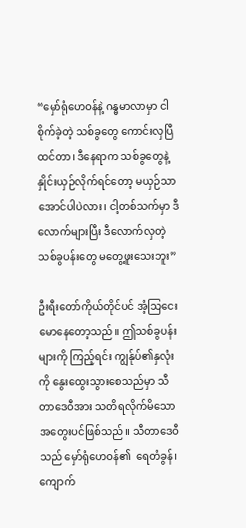“မှော်ရုံဟေဝန်နဲ့ ဂန္ဓမာလာမှာ ငါစိုက်ခဲ့တဲ့ သစ်ခွတွေ ကောင်းလှပြီထင်တာ၊ ဒီနေရာက သစ်ခွတွေနဲ့ နှိုင်းယှဉ်လိုက်ရင်တော့ မယှဉ်သာအောင်ပါပဲလား၊ ငါ့တစ်သက်မှာ ဒီလောက်များပြီး ဒီလောက်လှတဲ့ သစ်ခွပန်းတွေ မတွေ့ဖူးသေးဘူး”

ဦးရီးတော်ကိုယ်တိုင်ပင် အံ့သြငေးမောနေတော့သည်။ ဤသစ်ခွပန်းများကို ကြည့်ရင်း ကျွန်ုပ်၏နှလုံးကို နွေးထွေးသွားစေသည်မှာ သီတာဒေဝီအား သတိရလိုက်မိသော အတွေးပင်ဖြစ်သည်။ သီတာဒေဝီသည် မှော်ရုံဟေဝန်၏  ရေတံခွန်၊ ကျောက်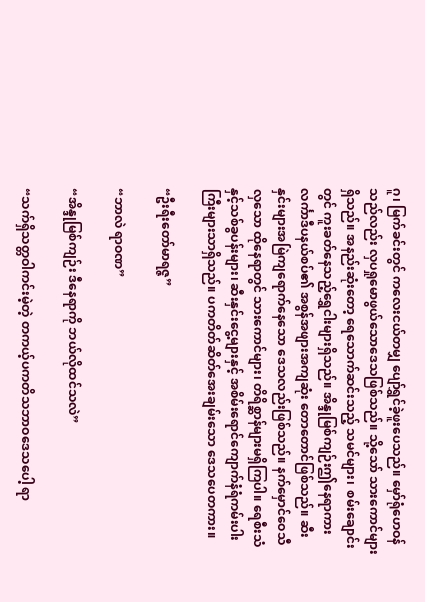ဂူ၊ မြက်ခင်းတွင် ကလေးငယ်တမျှ ပျော်ရွှင်ခဲ့ဖူးပေသည်။ မှော်ရုံဟေဝန်သည်လည်း လှပရှုမောဖွယ်သောဒေသဖြစ်သည်။ သို့သော် သားကောင်များရှိသည်။ အနည်းဆုံးတော့ ရေသောက်ဆင်းသည့် သမင်များ၊  စမ်းချောင်းတွင် ကူးခတ်နေသည့်ရွှေငါးများရှိသည်။ အိန္ဒုမြစ်ကျဉ်းဤနေရာကား လင်္ကာဒီပနယ်စပ်၏ အစွန်အဖျားအကျဆုံး တောတောင်ဖြစ်သည်။ ဆီးနှင်းများအမြဲကျရောက်နေသော ဒေသလည်းဖြစ်သည်။ နက်မှောင်ဝေသီလှသော ထိုနေရာတွင် သားကောင်များ၊ တိရိစ္ဆာန်များမရှိကြပါ။ ရေစီးသံနှင့်သစ်ခွပန်းများ၊ ဆီးနှင်းငွေ့များနှင့် အစိမ်းရောင်ကျောက်နံရံကမ်းပါးကြီးများသာရှိသည်။ ပကတိတ်ဆိတ်အေးချမ်းသော ဒေသပေတကား။

“ဦးရီးတော်မာရဇ္ဇ”

“ဘာလဲ ရာဝဏ”

“အိန္ဒုမြစ်ကျဉ်း ဒီနေရာကို ဘယ်လိုထင်သလဲ”

“သက်ရှိသတ္တဝါကင်းမဲ့တဲ့ တကယ့်ပကတိသဘာဝဒေသပေါ့ ရာ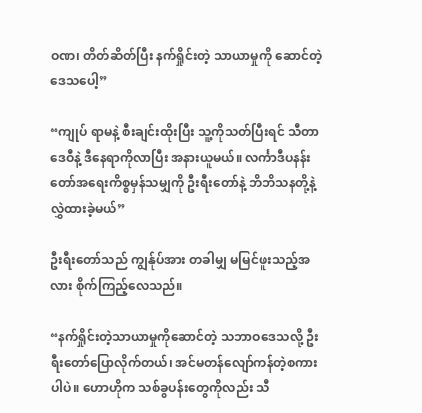ဝဏ၊ တိတ်ဆိတ်ပြီး နက်ရှိုင်းတဲ့ သာယာမှုကို ဆောင်တဲ့ဒေသပေါ့”

“ကျုပ် ရာမနဲ့ စီးချင်းထိုးပြီး သူ့ကိုသတ်ပြီးရင် သီတာဒေဝီနဲ့ ဒီနေရာကိုလာပြီး အနားယူမယ်။ လင်္ကာဒီပနန်းတော်အရေးကိစ္စမှန်သမျှကို ဦးရီးတော်နဲ့ ဘိဘိသနတို့နဲ့ လွှဲထားခဲ့မယ်”

ဦးရီးတော်သည် ကျွန်ုပ်အား တခါမျှ မမြင်ဖူးသည့်အလား စိုက်ကြည့်လေသည်။

“နက်ရှိုင်းတဲ့သာယာမှုကိုဆောင်တဲ့ သဘာဝဒေသလို့ ဦးရီးတော်ပြောလိုက်တယ်၊ အင်မတန်လျော်ကန်တဲ့စကားပါပဲ။ ဟောဟိုက သစ်ခွပန်းတွေကိုလည်း သီ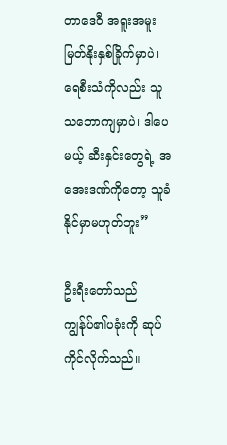တာဒေဝီ အရူးအမူးမြတ်နိုးနှစ်ခြိုက်မှာပဲ၊ ရေစီးသံကိုလည်း သူသဘောကျမှာပဲ၊ ဒါပေမယ့် ဆီးနှင်းတွေရဲ့ အအေးဒဏ်ကိုတော့ သူခံနိုင်မှာမဟုတ်ဘူး”

ဦးရီးတော်သည် ကျွန်ုပ်၏ပခုံးကို ဆုပ်ကိုင်လိုက်သည်။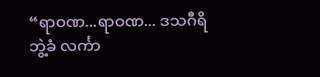“ရာဝဏ...ရာဝဏ... ဒသဂီရိဘွဲ့ခံ လင်္ကာ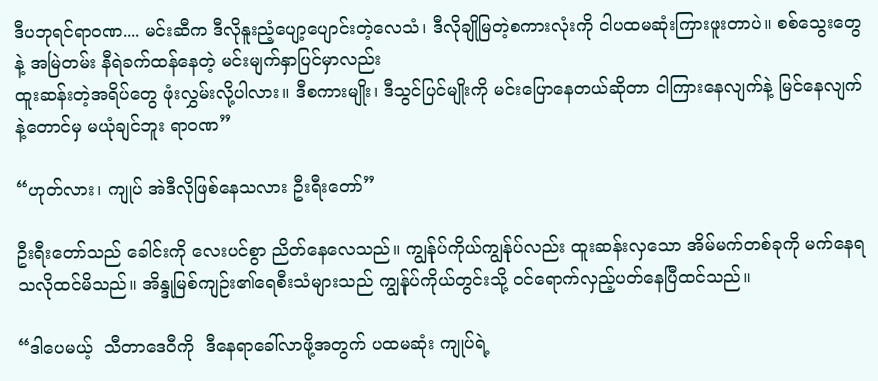ဒီပဘုရင်ရာဝဏ.... မင်းဆီက ဒီလိုနူးညံ့ပျော့ပျောင်းတဲ့လေသံ၊ ဒီလိုချိုမြတဲ့စကားလုံးကို ငါပထမဆုံးကြားဖူးတာပဲ။ စစ်သွေးတွေနဲ့ အမြဲတမ်း နီရဲခက်ထန်နေတဲ့ မင်းမျက်နှာပြင်မှာလည်း
ထူးဆန်းတဲ့အရိပ်တွေ ဖုံးလွှမ်းလို့ပါလား။ ဒီစကားမျိုး၊ ဒီသွင်ပြင်မျိုးကို မင်းပြောနေတယ်ဆိုတာ ငါကြားနေလျက်နဲ့ မြင်နေလျက်နဲ့တောင်မှ မယုံချင်ဘူး ရာဝဏ”

“ဟုတ်လား၊ ကျုပ် အဲဒီလိုဖြစ်နေသလား ဦးရီးတော်”

ဦးရီးတော်သည် ခေါင်းကို လေးပင်စွာ ညိတ်နေလေသည်။ ကျွန်ုပ်ကိုယ်ကျွန်ုပ်လည်း ထူးဆန်းလှသော အိမ်မက်တစ်ခုကို မက်နေရသလိုထင်မိသည်။ အိန္ဒုမြစ်ကျဉ်း၏ရေစီးသံများသည် ကျွန်ုပ်ကိုယ်တွင်းသို့ ဝင်ရောက်လှည့်ပတ်နေပြီထင်သည်။

“ဒါပေမယ့်  သီတာဒေဝီကို  ဒီနေရာခေါ်လာဖို့အတွက် ပထမဆုံး ကျုပ်ရဲ့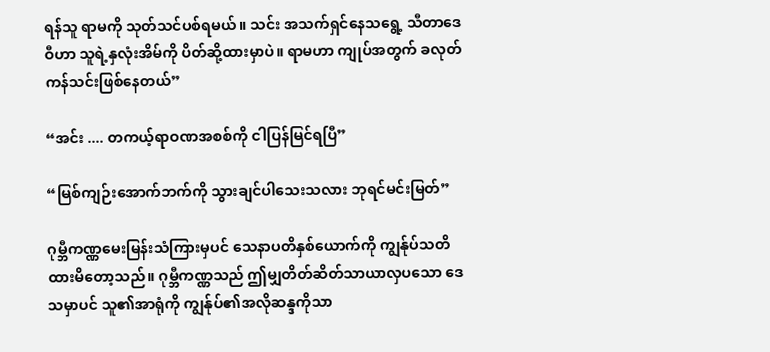ရန်သူ ရာမကို သုတ်သင်ပစ်ရမယ်။ သင်း အသက်ရှင်နေသရွေ့ သီတာဒေဝီဟာ သူရဲ့နှလုံးအိမ်ကို ပိတ်ဆို့ထားမှာပဲ။ ရာမဟာ ကျုပ်အတွက် ခလုတ်ကန်သင်းဖြစ်နေတယ်”

“အင်း .... တကယ့်ရာဝဏအစစ်ကို ငါပြန်မြင်ရပြီ”

“မြစ်ကျဉ်းအောက်ဘက်ကို သွားချင်ပါသေးသလား ဘုရင်မင်းမြတ်”

ဂုမ္ဘီကဏ္ဏမေးမြန်းသံကြားမှပင် သေနာပတိနှစ်ယောက်ကို ကျွန်ုပ်သတိထားမိတော့သည်။ ဂုမ္ဘီကဏ္ဏသည် ဤမျှတိတ်ဆိတ်သာယာလှပသော ဒေသမှာပင် သူ၏အာရုံကို ကျွန်ုပ်၏အလိုဆန္ဒကိုသာ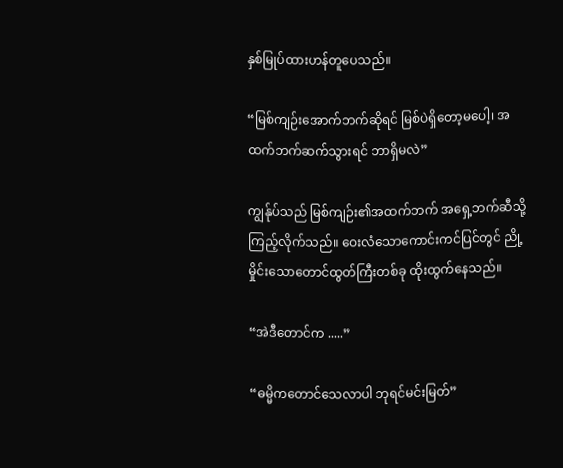နှစ်မြုပ်ထားဟန်တူပေသည်။

“မြစ်ကျဉ်းအောက်ဘက်ဆိုရင် မြစ်ပဲရှိတော့မပေါ့၊ အထက်ဘက်ဆက်သွားရင် ဘာရှိမလဲ”

ကျွန်ုပ်သည် မြစ်ကျဉ်း၏အထက်ဘက် အရှေ့ဘက်ဆီသို့ ကြည့်လိုက်သည်။ ဝေးလံသောကောင်းကင်ပြင်တွင် ညို့မှိုင်းသောတောင်ထွတ်ကြီးတစ်ခု ထိုးထွက်နေသည်။

“အဲဒီတောင်က .....”

“ဓမ္မိကတောင်သေလာပါ ဘုရင်မင်းမြတ်”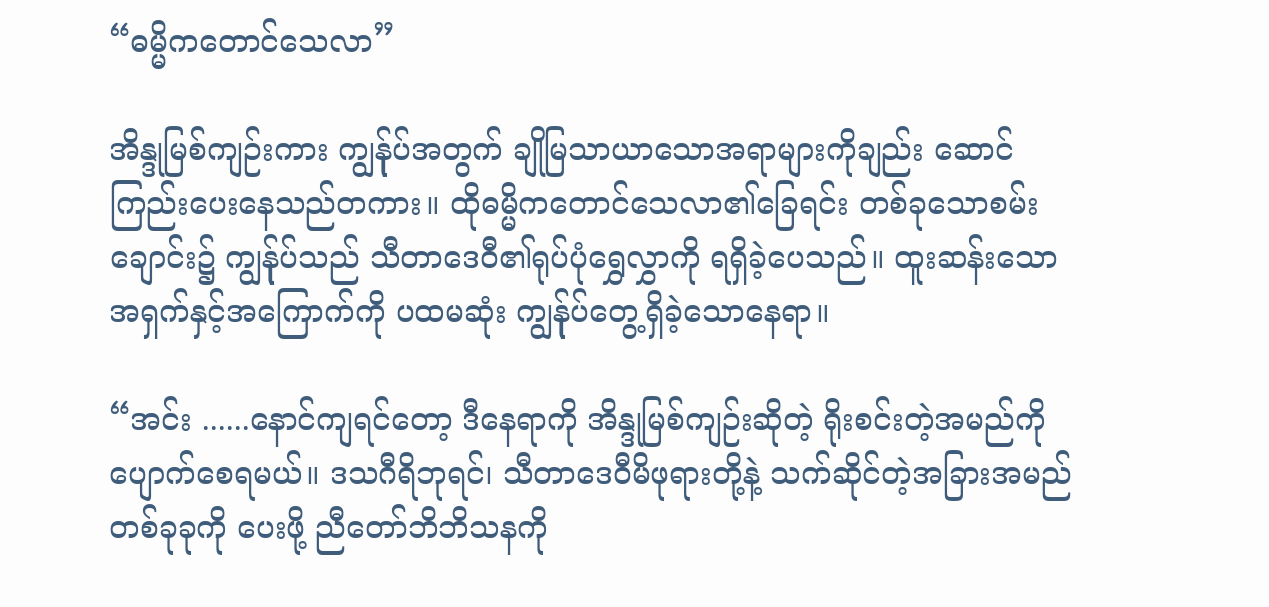“ဓမ္မိကတောင်သေလာ”

အိန္ဒုမြစ်ကျဉ်းကား ကျွန်ုပ်အတွက် ချိုမြသာယာသောအရာများကိုချည်း ဆောင်ကြည်းပေးနေသည်တကား။ ထိုဓမ္မိကတောင်သေလာ၏ခြေရင်း တစ်ခုသောစမ်းချောင်း၌ ကျွန်ုပ်သည် သီတာဒေဝီ၏ရုပ်ပုံရွှေလွှာကို ရရှိခဲ့ပေသည်။ ထူးဆန်းသော အရှက်နှင့်အကြောက်ကို ပထမဆုံး ကျွန်ုပ်တွေ့ရှိခဲ့သောနေရာ။

“အင်း ......နောင်ကျရင်တော့ ဒီနေရာကို အိန္ဒုမြစ်ကျဉ်းဆိုတဲ့ ရိုးစင်းတဲ့အမည်ကို ပျောက်စေရမယ်။ ဒသဂီရိဘုရင်၊ သီတာဒေဝီမိဖုရားတို့နဲ့ သက်ဆိုင်တဲ့အခြားအမည်တစ်ခုခုကို ပေးဖို့ ညီတော်ဘိဘိသနကို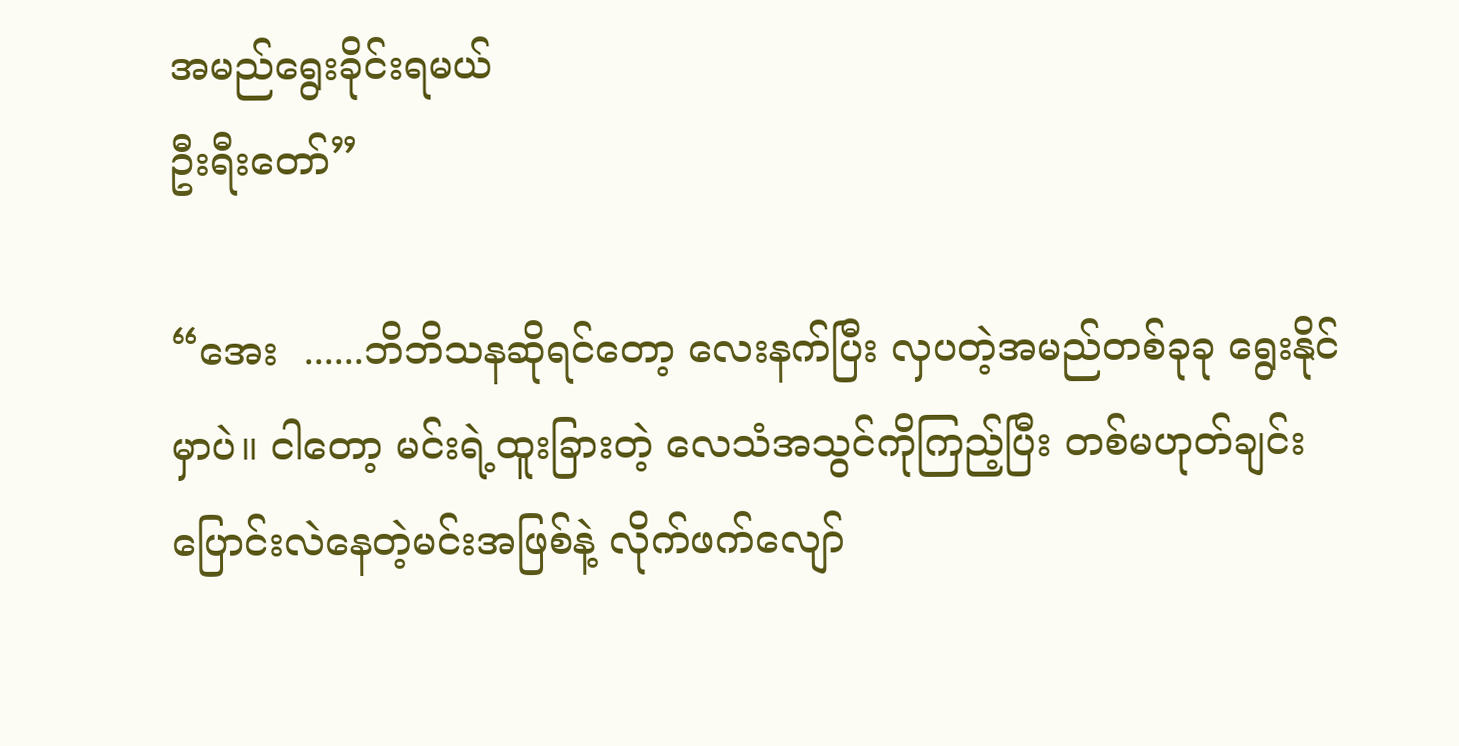အမည်ရွေးခိုင်းရမယ်
ဦးရီးတော်”

“အေး  ......ဘိဘိသနဆိုရင်တော့ လေးနက်ပြီး လှပတဲ့အမည်တစ်ခုခု ရွေးနိုင်မှာပဲ။ ငါတော့ မင်းရဲ့ထူးခြားတဲ့ လေသံအသွင်ကိုကြည့်ပြီး တစ်မဟုတ်ချင်း ပြောင်းလဲနေတဲ့မင်းအဖြစ်နဲ့ လိုက်ဖက်လျော်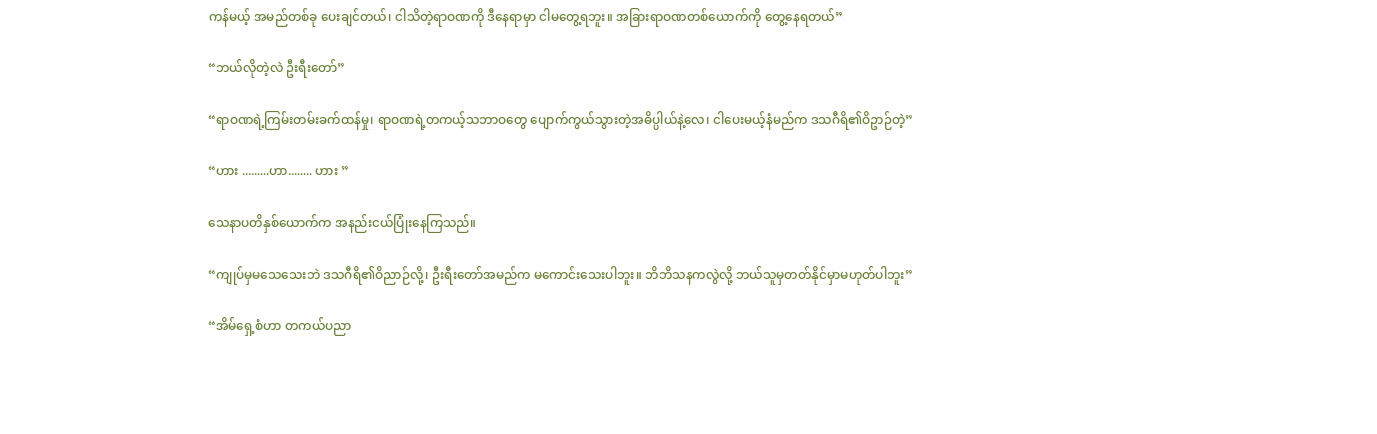ကန်မယ့် အမည်တစ်ခု ပေးချင်တယ်၊ ငါသိတဲ့ရာဝဏကို ဒီနေရာမှာ ငါမတွေ့ရဘူး။ အခြားရာဝဏတစ်ယောက်ကို တွေ့နေရတယ်”

“ဘယ်လိုတဲ့လဲ ဦးရီးတော်”

“ရာဝဏရဲ့ကြမ်းတမ်းခက်ထန်မှု၊ ရာဝဏရဲ့တကယ့်သဘာဝတွေ ပျောက်ကွယ်သွားတဲ့အဓိပ္ပါယ်နဲ့လေ၊ ငါပေးမယ့်နံမည်က ဒသဂီရိ၏ဝိဥာဉ်တဲ့”

“ဟား .........ဟာ........ ဟား ”

သေနာပတိနှစ်ယောက်က အနည်းငယ်ပြုံးနေကြသည်။

“ကျုပ်မှမသေသေးဘဲ ဒသဂီရိ၏ဝိညာဉ်လို့၊ ဦးရီးတော်အမည်က မကောင်းသေးပါဘူး။ ဘိဘိသနကလွဲလို့ ဘယ်သူမှတတ်နိုင်မှာမဟုတ်ပါဘူး”

“အိမ်ရှေ့စံဟာ တကယ်ပညာ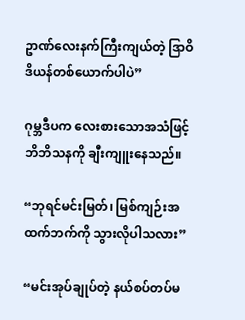ဥာဏ်လေးနက်ကြီးကျယ်တဲ့ ဒြာဝိဒိယန်တစ်ယောက်ပါပဲ”

ဂုမ္ဘဒီပက လေးစားသောအသံဖြင့် ဘိဘိသနကို ချီးကျူးနေသည်။

“ဘုရင်မင်းမြတ်၊ မြစ်ကျဉ်းအထက်ဘက်ကို သွားလိုပါသလား”

“မင်းအုပ်ချုပ်တဲ့ နယ်စပ်တပ်မ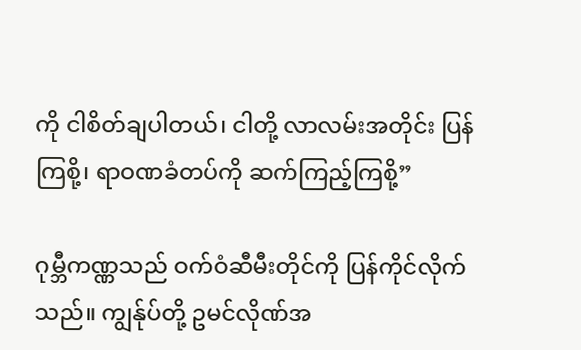ကို ငါစိတ်ချပါတယ်၊ ငါတို့ လာလမ်းအတိုင်း ပြန်ကြစို့၊ ရာဝဏခံတပ်ကို ဆက်ကြည့်ကြစို့”

ဂုမ္ဘီကဏ္ဏသည် ဝက်ဝံဆီမီးတိုင်ကို ပြန်ကိုင်လိုက်သည်။ ကျွန်ုပ်တို့ ဥမင်လိုဏ်အ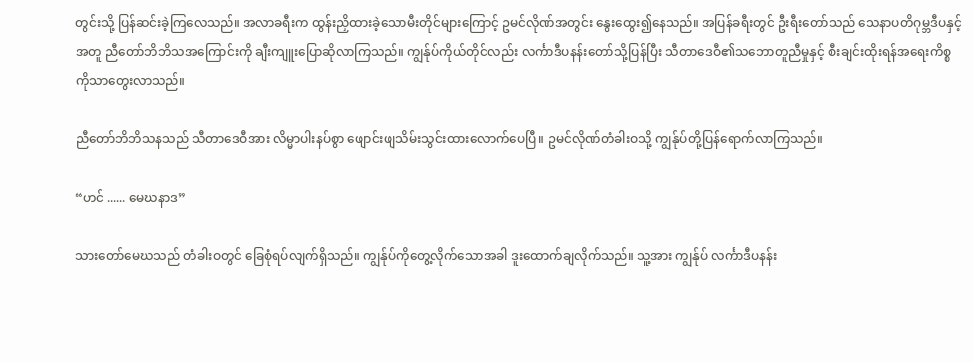တွင်းသို့ ပြန်ဆင်းခဲ့ကြလေသည်။ အလာခရီးက ထွန်းညှိထားခဲ့သောမီးတိုင်များကြောင့် ဥမင်လိုဏ်အတွင်း နွေးထွေး၍နေသည်။ အပြန်ခရီးတွင် ဦးရီးတော်သည် သေနာပတိဂုမ္ဘဒီပနှင့်အတူ ညီတော်ဘိဘိသအကြောင်းကို ချီးကျူးပြောဆိုလာကြသည်။ ကျွန်ုပ်ကိုယ်တိုင်လည်း လင်္ကာဒီပနန်းတော်သို့ပြန်ပြီး သီတာဒေဝီ၏သဘောတူညီမှုနှင့် စီးချင်းထိုးရန်အရေးကိစ္စကိုသာတွေးလာသည်။

ညီတော်ဘိဘိသနသည် သီတာဒေဝီအား လိမ္မာပါးနပ်စွာ ဖျောင်းဖျသိမ်းသွင်းထားလောက်ပေပြီ။ ဥမင်လိုဏ်တံခါးဝသို့ ကျွန်ုပ်တို့ပြန်ရောက်လာကြသည်။

“ဟင် ...... မေဃနာဒ”

သားတော်မေဃသည် တံခါးဝတွင် ခြေစုံရပ်လျက်ရှိသည်။ ကျွန်ုပ်ကိုတွေ့လိုက်သောအခါ ဒူးထောက်ချလိုက်သည်။ သူ့အား ကျွန်ုပ် လင်္ကာဒီပနန်း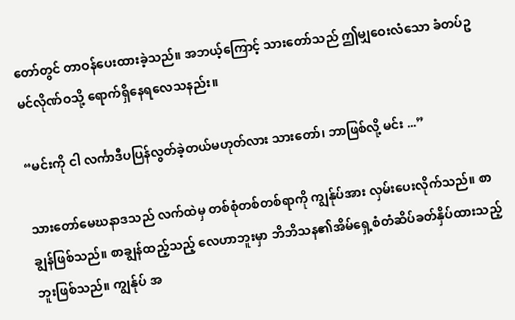တော်တွင် တာဝန်ပေးထားခဲ့သည်။ အဘယ့်ကြောင့် သားတော်သည် ဤမျှဝေးလံသော ခံတပ်ဥမင်လိုဏ်ဝသို့ ရောက်ရှိနေရလေသနည်း။

“မင်းကို ငါ လင်္ကာဒီပပြန်လွတ်ခဲ့တယ်မဟုတ်လား သားတော်၊ ဘာဖြစ်လို့ မင်း ...”

သားတော်မေဃနာဒသည် လက်ထဲမှ တစ်စုံတစ်တစ်ရာကို ကျွန်ုပ်အား လှမ်းပေးလိုက်သည်။ စာချွန်ဖြစ်သည်။ စာချွန်ထည့်သည့် လေဟာဘူးမှာ ဘိဘိသန၏အိမ်ရှေ့စံတံဆိပ်ခတ်နှိပ်ထားသည့် ဘူးဖြစ်သည်။ ကျွန်ုပ် အ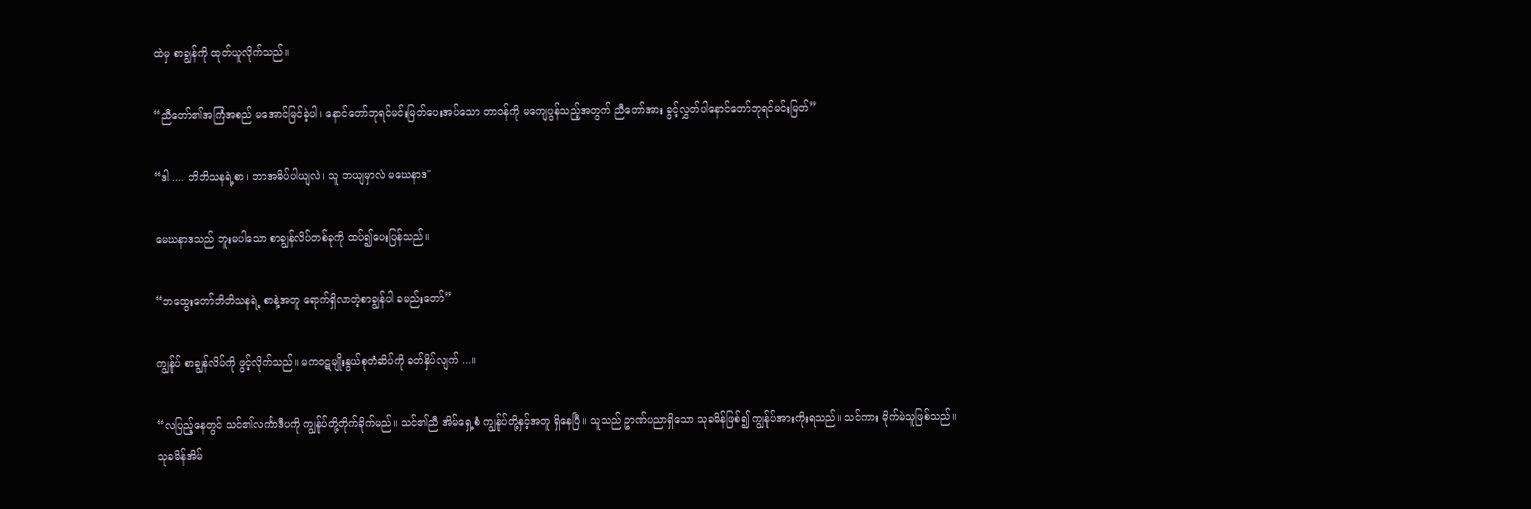ထဲမှ စာချွန်ကို ထုတ်ယူလိုက်သည်။

“ညီတော်၏အကြံအစည် မအောင်မြင်ခဲ့ပါ၊ နောင်တော်ဘုရင်မင်းမြတ်ပေးအပ်သော တာဝန်ကို မကျေပွန်သည့်အတွက် ညီတော်အား ခွင့်လွှတ်ပါနောင်တော်ဘုရင်မင်းမြတ်”

“ဒါ .... ဘိဘိသနရဲ့စာ၊ ဘာအဓိပ်ပါယျလဲ၊ သူ ဘယျမှာလဲ မဃေနာဒ"

မေဃနာဒသည် ဘူးမပါသော စာချွန်လိပ်တစ်ခုကို ထပ်၍ပေးပြန်သည်။

“ဘထွေးတော်ဘိဘိသနရဲ့ စာနဲ့အတူ ရောက်ရှိလာတဲ့စာချွန်ပါ ခမည်းတော်”

ကျွန်ုပ် စာချွန်လိပ်ကို ဖွင့်လိုက်သည်။ မကဝဋမျိုးနွယ်စုတံဆိပ်ကို ခတ်နှိပ်လျက် ...။

“လပြည့်နေတွင် သင်၏လင်္ကာဒီပကို ကျွန်ုပ်တို့တိုက်ခိုက်မည်။ သင်၏ညီ အိမ်ရှေ့စံ ကျွန်ုပ်တို့နှင့်အတူ ရှိနေပြီ။ သူသည် ဥာဏ်ပညာရှိသော သုခမိန်ဖြစ်၍ ကျွန်ုပ်အားကိုးရသည်။ သင်ကား မိုက်မဲသူဖြစ်သည်။ သုခမိန်အိမ်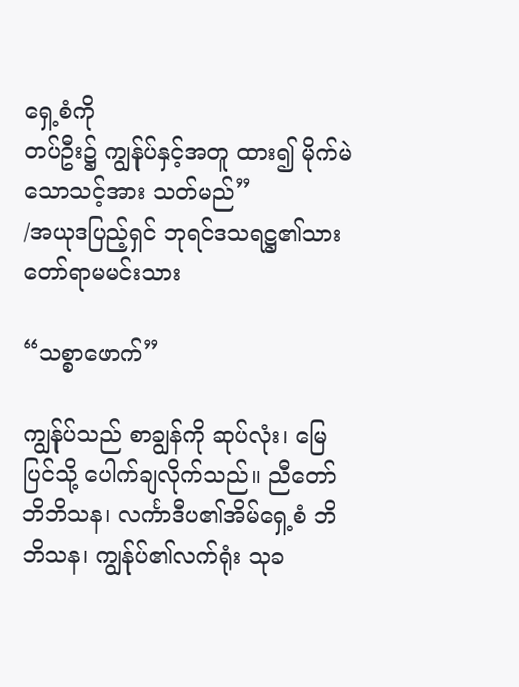ရှေ့စံကို
တပ်ဦး၌ ကျွန်ုပ်နှင့်အတူ ထား၍ မိုက်မဲသောသင့်အား သတ်မည်”
/အယုဒပြည့်ရှင် ဘုရင်ဒသရဋ္ဌ၏သားတော်ရာမမင်းသား

“သစ္စာဖောက်”

ကျွန်ုပ်သည် စာချွန်ကို ဆုပ်လုံး၊ မြေပြင်သို့ ပေါက်ချလိုက်သည်။ ညီတော်ဘိဘိသန၊ လင်္ကာဒီပ၏အိမ်ရှေ့စံ ဘိဘိသန၊ ကျွန်ုပ်၏လက်ရုံး သုခ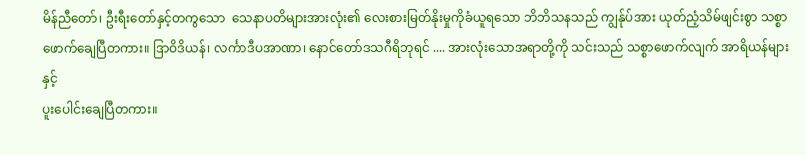မိန်ညီတော်၊ ဦးရီးတော်နှင့်တကွသော  သေနာပတိများအားလုံး၏ လေးစားမြတ်နိုးမှုကိုခံယူရသော ဘိဘိသနသည် ကျွန်ုပ်အား ယုတ်ညံ့သိမ်ဖျင်းစွာ သစ္စာဖောက်ချေပြီတကား။ ဒြာဝိဒိယန်၊ လင်္ကာဒီပအာဏာ၊ နောင်တော်ဒသဂီရိဘုရင် .... အားလုံးသောအရာတို့ကို သင်းသည် သစ္စာဖောက်လျက် အာရိယန်များနှင့်
ပူးပေါင်းချေပြီတကား။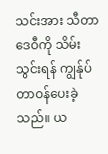သင်းအား သီတာဒေဝီကို သိမ်းသွင်းရန် ကျွန်ုပ်တာဝန်ပေးခဲ့သည်။ ယ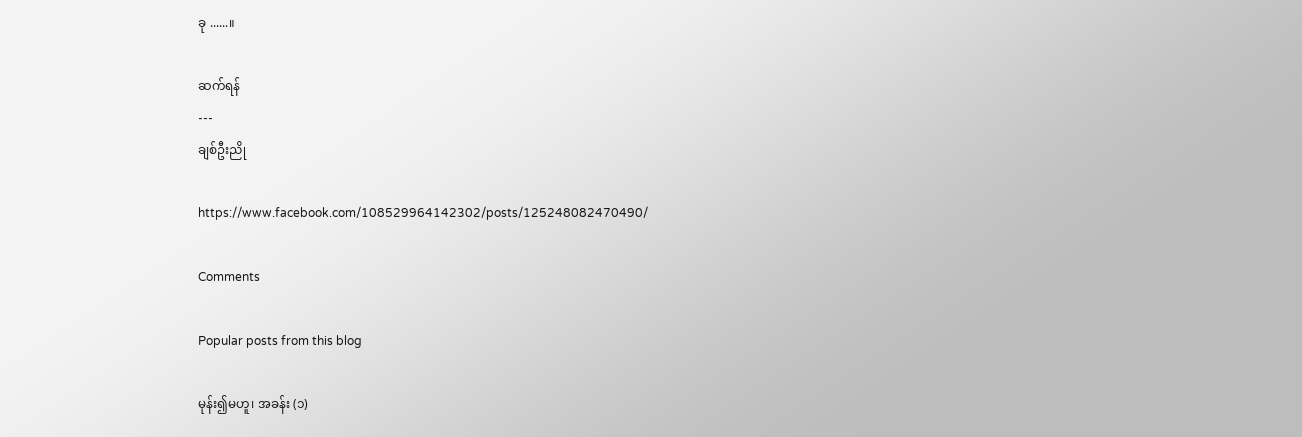ခု ......။

ဆက်ရန်
---
ချစ်ဦးညို

https://www.facebook.com/108529964142302/posts/125248082470490/

Comments

Popular posts from this blog

မုန်း၍မဟူ၊ အခန်း (၁)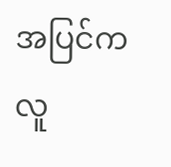အပြင်ကလူ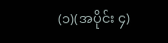(၁)(အပိုင်း ၄)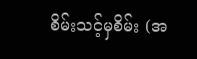စိမ်းသင့်မှစိမ်း (အ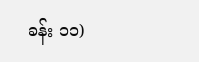ခန်း ၁၁)